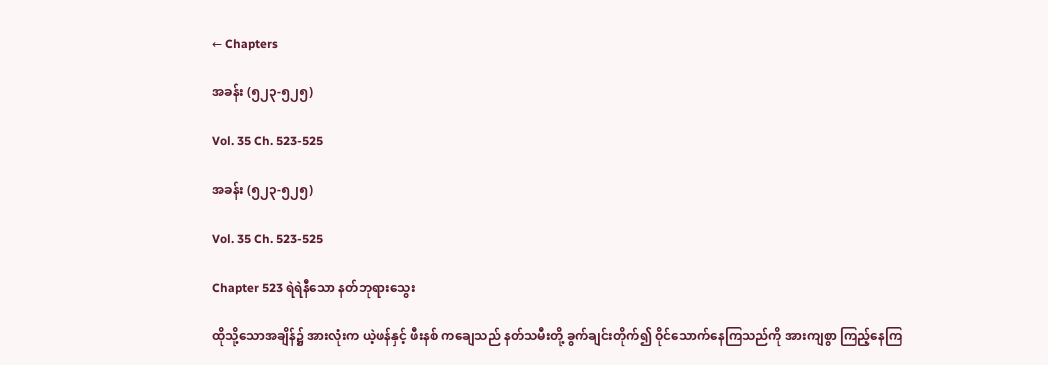← Chapters

အခန်း (၅၂၃-၅၂၅)

Vol. 35 Ch. 523-525

အခန်း (၅၂၃-၅၂၅)

Vol. 35 Ch. 523-525

Chapter 523 ရဲရဲနီသော နတ်ဘုရားသွေး

ထိုသို့သောအချိန်၌ အားလုံးက ယဲ့ဖန်နှင့် ဖီးနစ် ကချေသည် နတ်သမီးတို့ ခွက်ချင်းတိုက်၍ ဝိုင်သောက်နေကြသည်ကို အားကျစွာ ကြည့်နေကြ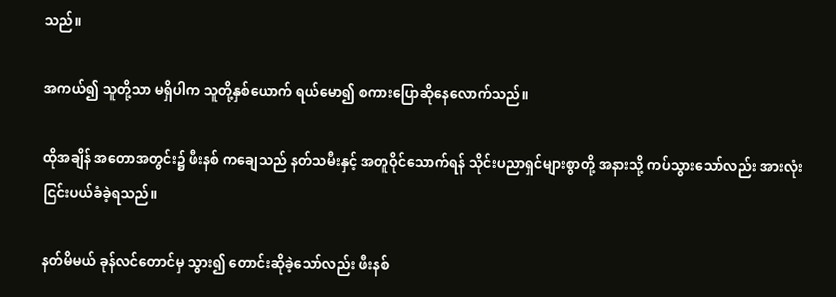သည်။

အကယ်၍ သူတို့သာ မရှိပါက သူတို့နှစ်ယောက် ရယ်မော၍ စကားပြောဆိုနေလောက်သည်။

ထိုအချိန် အတောအတွင်း၌ ဖီးနစ် ကချေသည် နတ်သမီးနှင့် အတူဝိုင်သောက်ရန် သိုင်းပညာရှင်များစွာတို့ အနားသို့ ကပ်သွားသော်လည်း အားလုံး ငြင်းပယ်ခံခဲ့ရသည်။

နတ်မိမယ် ခုန်လင်တောင်မှ သွား၍ တောင်းဆိုခဲ့သော်လည်း ဖီးနစ်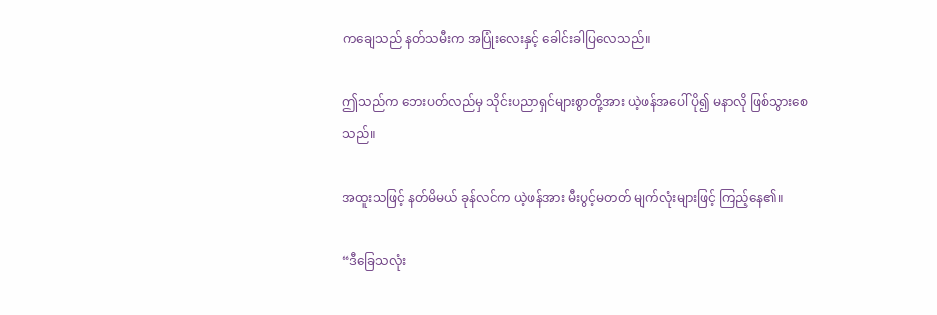ကချေသည် နတ်သမီးက အပြုံးလေးနှင့် ခေါင်းခါပြလေသည်။

ဤသည်က ဘေးပတ်လည်မှ သိုင်းပညာရှင်များစွာတို့အား ယဲ့ဖန်အပေါ် ပို၍ မနာလို ဖြစ်သွားစေသည်။

အထူးသဖြင့် နတ်မိမယ် ခုန်လင်က ယဲ့ဖန်အား မီးပွင့်မတတ် မျက်လုံးများဖြင့် ကြည့်နေ၏။

“ဒီခြေသလုံး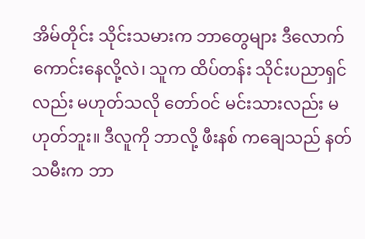အိမ်တိုင်း သိုင်းသမားက ဘာတွေများ ဒီလောက် ကောင်းနေလို့လဲ၊ သူက ထိပ်တန်း သိုင်းပညာရှင်လည်း မဟုတ်သလို တော်ဝင် မင်းသားလည်း မဟုတ်ဘူး။ ဒီလူကို ဘာလို့ ဖီးနစ် ကချေသည် နတ်သမီးက ဘာ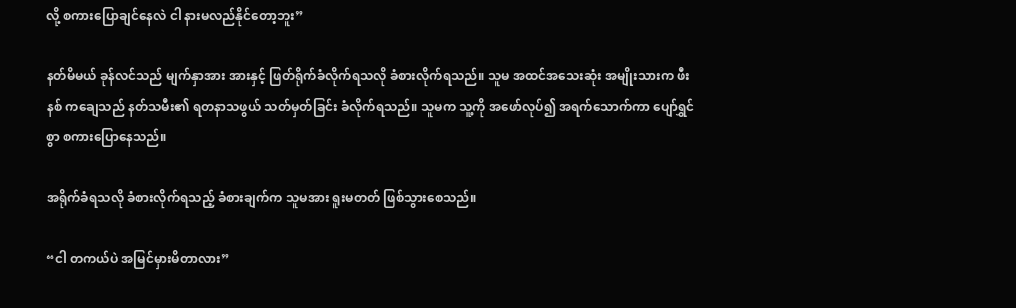လို့ စကားပြောချင်နေလဲ ငါ နားမလည်နိုင်တော့ဘူး”

နတ်မိမယ် ခုန်လင်သည် မျက်နှာအား အားနှင့် ဖြတ်ရိုက်ခံလိုက်ရသလို ခံစားလိုက်ရသည်။ သူမ အထင်အသေးဆုံး အမျိုးသားက ဖီးနစ် ကချေသည် နတ်သမီး၏ ရတနာသဖွယ် သတ်မှတ်ခြင်း ခံလိုက်ရသည်။ သူမက သူ့ကို အဖော်လုပ်၍ အရက်သောက်ကာ ပျော်ရွှင်စွာ စကားပြောနေသည်။

အရိုက်ခံရသလို ခံစားလိုက်ရသည့် ခံစားချက်က သူမအား ရူးမတတ် ဖြစ်သွားစေသည်။

“ငါ တကယ်ပဲ အမြင်မှားမိတာလား”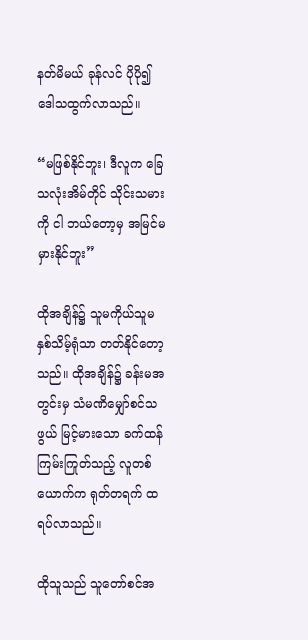နတ်မိမယ် ခုန်လင် ပိုပို၍ ဒေါသထွက်လာသည်။

“မဖြစ်နိုင်ဘူး၊ ဒီလူက ခြေသလုံးအိမ်တိုင် သိုင်းသမားကို ငါ ဘယ်တော့မှ အမြင်မမှားနိုင်ဘူး”

ထိုအချိန်၌ သူမကိုယ်သူမ နှစ်သိမ့်ရုံသာ တတ်နိုင်တော့သည်။ ထိုအချိန်၌ ခန်းမအတွင်းမှ သံမဏိမျှော်စင်သဖွယ် မြင့်မားသော ခက်ထန် ကြမ်းကြုတ်သည့် လူတစ်ယောက်က ရုတ်တရက် ထရပ်လာသည်။

ထိုသူသည် သူတော်စင်အ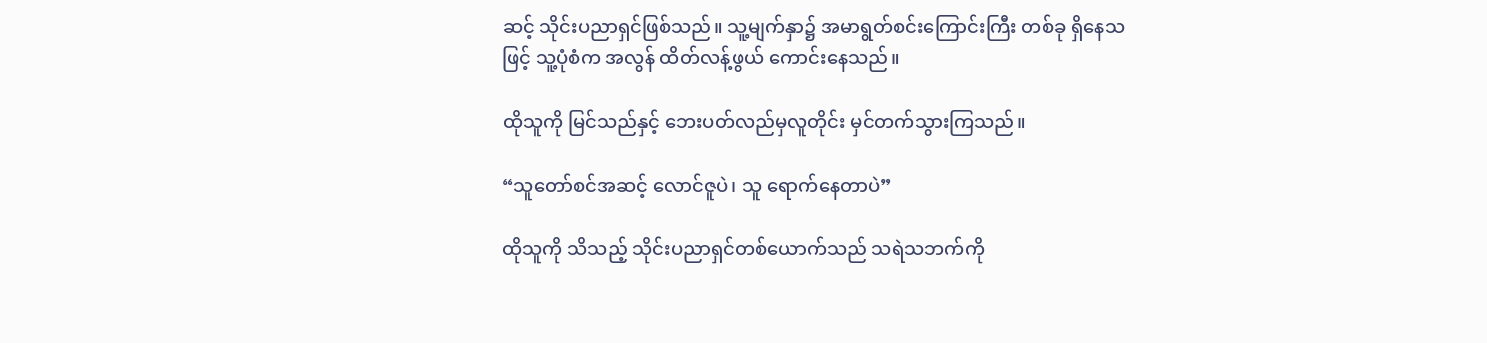ဆင့် သိုင်းပညာရှင်ဖြစ်သည်။ သူ့မျက်နှာ၌ အမာရွတ်စင်းကြောင်းကြီး တစ်ခု ရှိနေသဖြင့် သူ့ပုံစံက အလွန် ထိတ်လန့်ဖွယ် ကောင်းနေသည်။

ထိုသူကို မြင်သည်နှင့် ဘေးပတ်လည်မှလူတိုင်း မှင်တက်သွားကြသည်။

“သူတော်စင်အဆင့် လောင်ဇူပဲ၊ သူ ရောက်နေတာပဲ”

ထိုသူကို သိသည့် သိုင်းပညာရှင်တစ်ယောက်သည် သရဲသဘက်ကို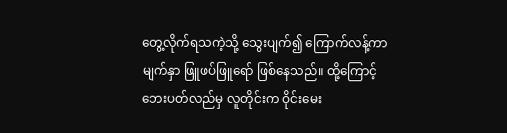တွေ့လိုက်ရသကဲ့သို့ သွေးပျက်၍ ကြောက်လန့်ကာ မျက်နှာ ဖြူဖပ်ဖြူရော် ဖြစ်နေသည်။ ထို့ကြောင့် ဘေးပတ်လည်မှ လူတိုင်းက ဝိုင်းမေး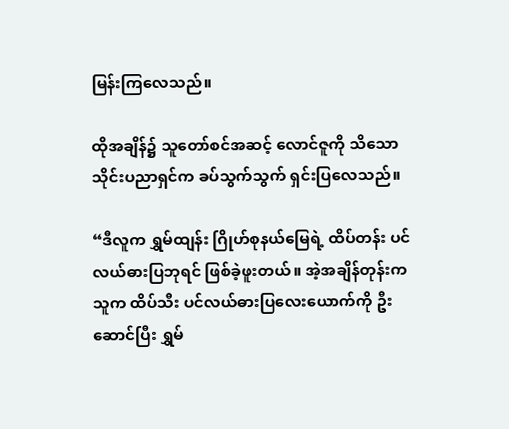မြန်းကြလေသည်။

ထိုအချိန်၌ သူတော်စင်အဆင့် လောင်ဇူကို သိသော သိုင်းပညာရှင်က ခပ်သွက်သွက် ရှင်းပြလေသည်။

“ဒီလူက ရွှမ်ထျန်း ဂြိုဟ်စုနယ်မြေရဲ့ ထိပ်တန်း ပင်လယ်ဓားပြဘုရင် ဖြစ်ခဲ့ဖူးတယ်။ အဲ့အချိန်တုန်းက သူက ထိပ်သီး ပင်လယ်ဓားပြလေးယောက်ကို ဦးဆောင်ပြီး ရွှမ်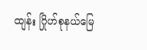ထျန်း ဂြိုဟ်စုနယ်မြေ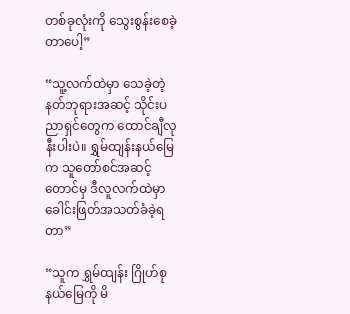တစ်ခုလုံးကို သွေးစွန်းစေခဲ့တာပေါ့”

“သူ့လက်ထဲမှာ သေခဲ့တဲ့ နတ်ဘုရားအဆင့် သိုင်းပညာရှင်တွေက ထောင်ချီလုနီးပါးပဲ။ ရွှမ်ထျန်းနယ်မြေက သူတော်စင်အဆင့်တောင်မှ ဒီလူလက်ထဲမှာ ခေါင်းဖြတ်အသတ်ခံခဲ့ရတာ”

“သူက ရွှမ်ထျန်း ဂြိုဟ်စုနယ်မြေကို မိ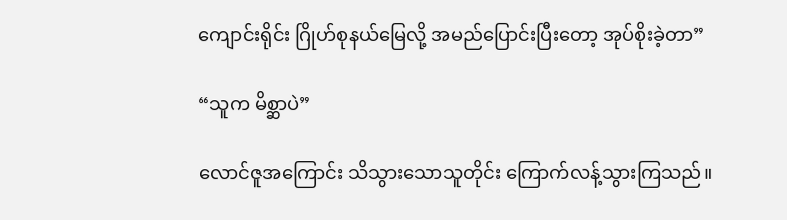ကျောင်းရိုင်း ဂြိုဟ်စုနယ်မြေလို့ အမည်ပြောင်းပြီးတော့ အုပ်စိုးခဲ့တာ”

“သူက မိစ္ဆာပဲ”

လောင်ဇူအကြောင်း သိသွားသောသူတိုင်း ကြောက်လန့်သွားကြသည်။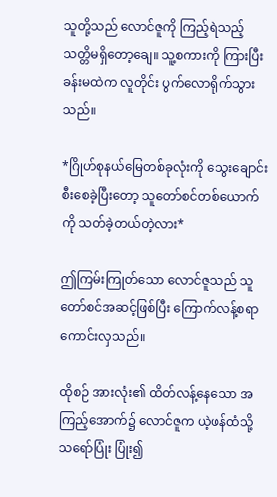သူတို့သည် လောင်ဇူကို ကြည့်ရဲသည့် သတ္တိမရှိတော့ချေ။ သူ့စကားကို ကြားပြီး ခန်းမထဲက လူတိုင်း ပွက်လောရိုက်သွားသည်။

*ဂြိုဟ်စုနယ်မြေတစ်ခုလုံးကို သွေးချောင်းစီးစေခဲ့ပြီးတော့ သူတော်စင်တစ်ယောက်ကို သတ်ခဲ့တယ်တဲ့လား*

ဤကြမ်းကြုတ်သော လောင်ဇူသည် သူတော်စင်အဆင့်ဖြစ်ပြီး ကြောက်လန့်စရာ ကောင်းလှသည်။

ထိုစဉ် အားလုံး၏ ထိတ်လန့်နေသော အကြည့်အောက်၌ လောင်ဇူက ယဲ့ဖန်ထံသို့ သရော်ပြုံး ပြုံး၍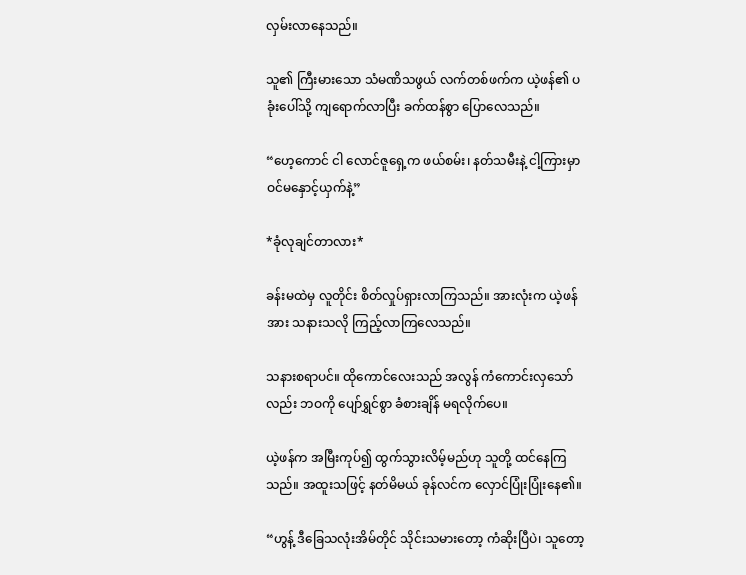လှမ်းလာနေသည်။

သူ၏ ကြီးမားသော သံမဏိသဖွယ် လက်တစ်ဖက်က ယဲ့ဖန်၏ ပခုံးပေါ်သို့ ကျရောက်လာပြီး ခက်ထန်စွာ ပြောလေသည်။

“ဟေ့ကောင် ငါ လောင်ဇူရှေ့က ဖယ်စမ်း၊ နတ်သမီးနဲ့ ငါ့ကြားမှာ ဝင်မနှောင့်ယှက်နဲ့”

*ခုံလုချင်တာလား*

ခန်းမထဲမှ လူတိုင်း စိတ်လှုပ်ရှားလာကြသည်။ အားလုံးက ယဲ့ဖန်အား သနားသလို ကြည့်လာကြလေသည်။

သနားစရာပင်။ ထိုကောင်လေးသည် အလွန် ကံကောင်းလှသော်လည်း ဘဝကို ပျော်ရွှင်စွာ ခံစားချိန် မရလိုက်ပေ။

ယဲ့ဖန်က အမြီးကုပ်၍ ထွက်သွားလိမ့်မည်ဟု သူတို့ ထင်နေကြသည်။ အထူးသဖြင့် နတ်မိမယ် ခုန်လင်က လှောင်ပြုံးပြုံးနေ၏။

“ဟွန့် ဒီခြေသလုံးအိမ်တိုင် သိုင်းသမားတော့ ကံဆိုးပြီပဲ၊ သူတော့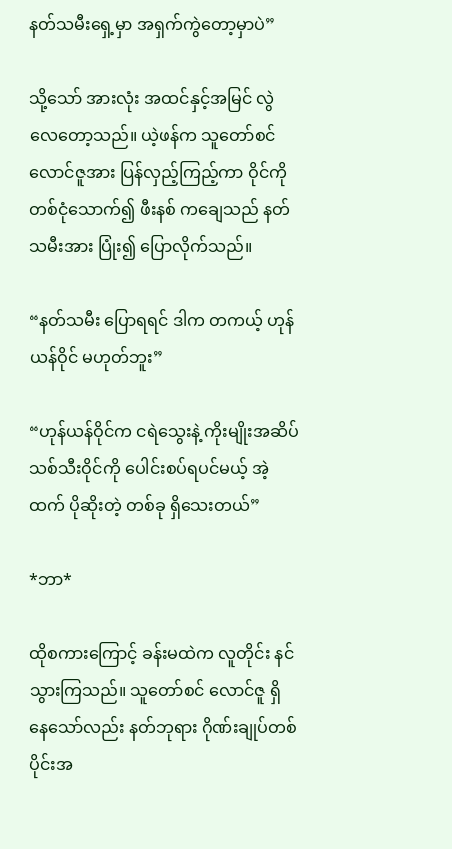နတ်သမီးရှေ့မှာ အရှက်ကွဲတော့မှာပဲ”

သို့သော် အားလုံး အထင်နှင့်အမြင် လွဲလေတော့သည်။ ယဲ့ဖန်က သူတော်စင် လောင်ဇူအား ပြန်လှည့်ကြည့်ကာ ဝိုင်ကို တစ်ငုံသောက်၍ ဖီးနစ် ကချေသည် နတ်သမီးအား ပြုံး၍ ပြောလိုက်သည်။

“နတ်သမီး ပြောရရင် ဒါက တကယ့် ဟုန်ယန်ဝိုင် မဟုတ်ဘူး”

“ဟုန်ယန်ဝိုင်က ငရဲသွေးနဲ့ ကိုးမျိုးအဆိပ် သစ်သီးဝိုင်ကို ပေါင်းစပ်ရပင်မယ့် အဲ့ထက် ပိုဆိုးတဲ့ တစ်ခု ရှိသေးတယ်”

*ဘာ*

ထိုစကားကြောင့် ခန်းမထဲက လူတိုင်း နင်သွားကြသည်။ သူတော်စင် လောင်ဇူ ရှိနေသော်လည်း နတ်ဘုရား ဂိုဏ်းချုပ်တစ်ပိုင်းအ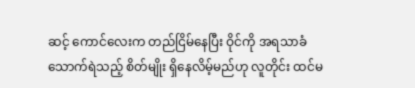ဆင့် ကောင်လေးက တည်ငြိမ်နေပြီး ဝိုင်ကို အရသာခံ သောက်ရဲသည့် စိတ်မျိုး ရှိနေလိမ့်မည်ဟု လူတိုင်း ထင်မ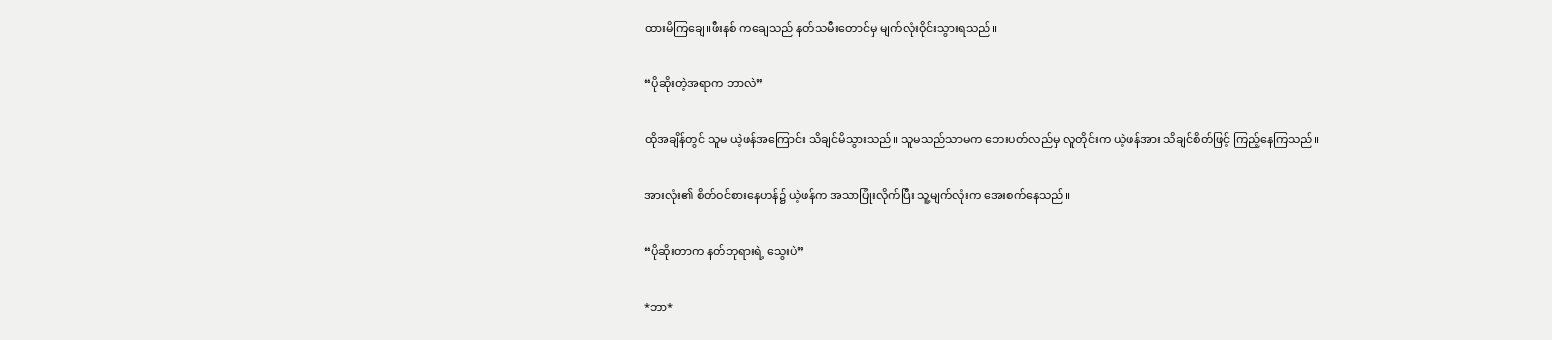ထားမိကြချေ။ဖီးနစ် ကချေသည် နတ်သမီးတောင်မှ မျက်လုံးဝိုင်းသွားရသည်။

“ပိုဆိုးတဲ့အရာက ဘာလဲ”

ထိုအချိန်တွင် သူမ ယဲ့ဖန်အကြောင်း သိချင်မိသွားသည်။ သူမသည်သာမက ဘေးပတ်လည်မှ လူတိုင်းက ယဲ့ဖန်အား သိချင်စိတ်ဖြင့် ကြည့်နေကြသည်။

အားလုံး၏ စိတ်ဝင်စားနေဟန်၌ ယဲ့ဖန်က အသာပြုံးလိုက်ပြီး သူ့မျက်လုံးက အေးစက်နေသည်။

“ပိုဆိုးတာက နတ်ဘုရားရဲ့ သွေးပဲ”

*ဘာ*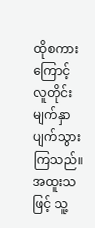ထိုစကားကြောင့် လူတိုင်း မျက်နှာပျက်သွားကြသည်။ အထူးသဖြင့် သူ့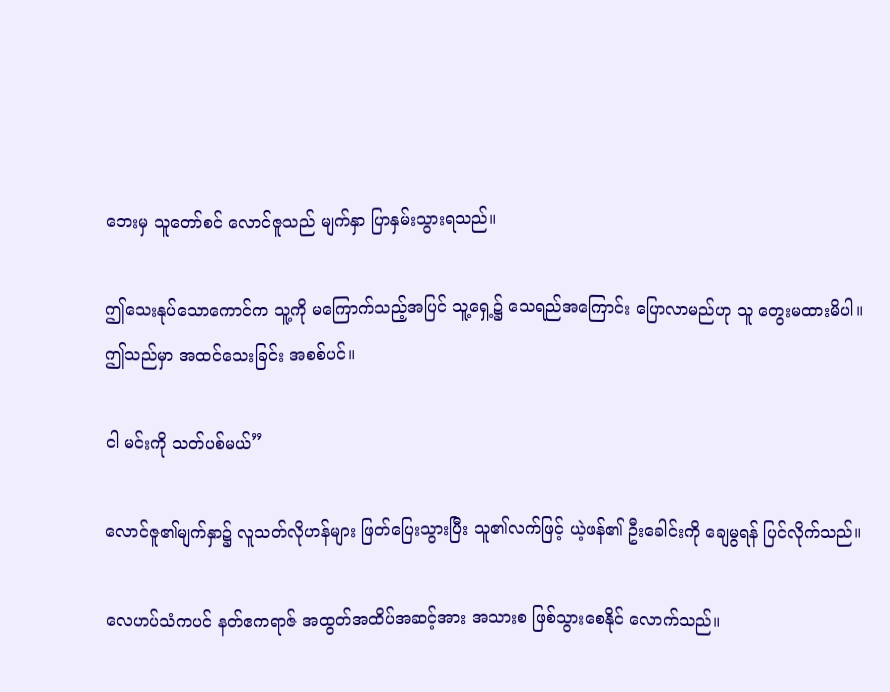ဘေးမှ သူတော်စင် လောင်ဇူသည် မျက်နှာ ပြာနှမ်းသွားရသည်။

ဤသေးနုပ်သောကောင်က သူ့ကို မကြောက်သည့်အပြင် သူ့ရှေ့၌ သေရည်အကြောင်း ပြောလာမည်ဟု သူ တွေးမထားမိပါ။ ဤသည်မှာ အထင်သေးခြင်း အစစ်ပင်။

ငါ မင်းကို သတ်ပစ်မယ်”

လောင်ဇူ၏မျက်နှာ၌ လူသတ်လိုဟန်များ ဖြတ်ပြေးသွားပြီး သူ၏လက်ဖြင့် ယဲ့ဖန်၏ ဦးခေါင်းကို ချေမွရန် ပြင်လိုက်သည်။

လေဟပ်သံကပင် နတ်ဧကရာဇ် အထွတ်အထိပ်အဆင့်အား အသားစ ဖြစ်သွားစေနိုင် လောက်သည်။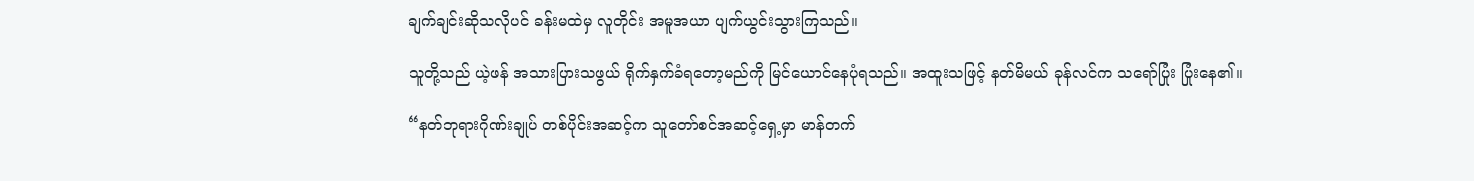ချက်ချင်းဆိုသလိုပင် ခန်းမထဲမှ လူတိုင်း အမူအယာ ပျက်ယွင်းသွားကြသည်။

သူတို့သည် ယဲ့ဖန် အသားပြားသဖွယ် ရိုက်နှက်ခံရတော့မည်ကို မြင်ယောင်နေပုံရသည်။ အထူးသဖြင့် နတ်မိမယ် ခုန်လင်က သရော်ပြုံး ပြုံးနေ၏။

“နတ်ဘုရားဂိုဏ်းချုပ် တစ်ပိုင်းအဆင့်က သူတော်စင်အဆင့်ရှေ့မှာ မာန်တက်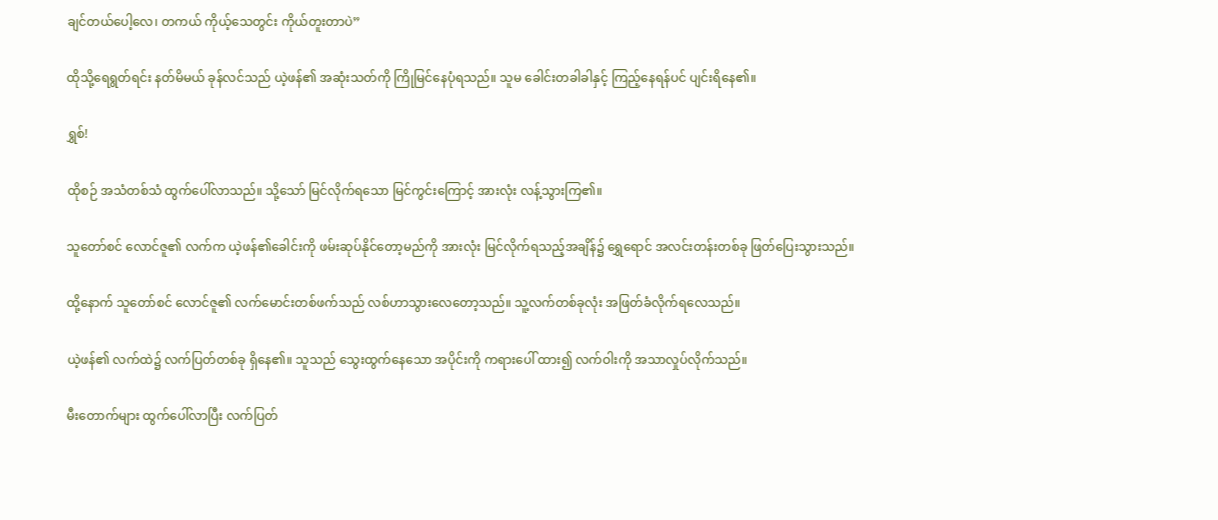ချင်တယ်ပေါ့လေ၊ တကယ် ကိုယ့်သေတွင်း ကိုယ်တူးတာပဲ”

ထိုသို့ရေရွတ်ရင်း နတ်မိမယ် ခုန်လင်သည် ယဲ့ဖန်၏ အဆုံးသတ်ကို ကြိုမြင်နေပုံရသည်။ သူမ ခေါင်းတခါခါနှင့် ကြည့်နေရန်ပင် ပျင်းရိနေ၏။

ရွှစ်!

ထိုစဉ် အသံတစ်သံ ထွက်ပေါ်လာသည်။ သို့သော် မြင်လိုက်ရသော မြင်ကွင်းကြောင့် အားလုံး လန့်သွားကြ၏။

သူတော်စင် လောင်ဇူ၏ လက်က ယဲ့ဖန်၏ခေါင်းကို ဖမ်းဆုပ်နိုင်တော့မည်ကို အားလုံး မြင်လိုက်ရသည့်အချိန်၌ ရွှေရောင် အလင်းတန်းတစ်ခု ဖြတ်ပြေးသွားသည်။

ထို့နောက် သူတော်စင် လောင်ဇူ၏ လက်မောင်းတစ်ဖက်သည် လစ်ဟာသွားလေတော့သည်။ သူ့လက်တစ်ခုလုံး အဖြတ်ခံလိုက်ရလေသည်။

ယဲ့ဖန်၏ လက်ထဲ၌ လက်ပြတ်တစ်ခု ရှိနေ၏။ သူသည် သွေးထွက်နေသော အပိုင်းကို ကရားပေါ် ထား၍ လက်ဝါးကို အသာလှုပ်လိုက်သည်။

မီးတောက်များ ထွက်ပေါ်လာပြီး လက်ပြတ်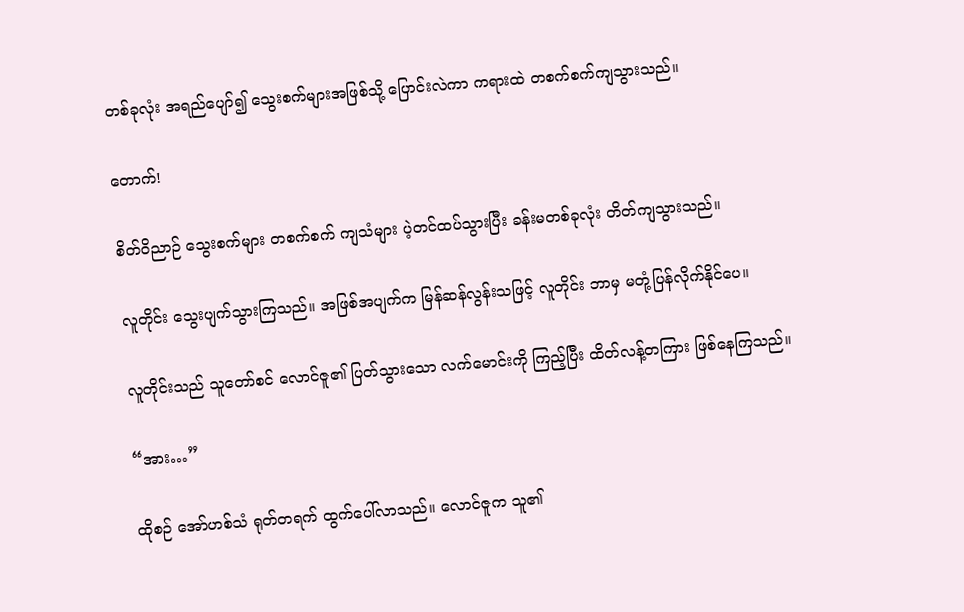တစ်ခုလုံး အရည်ပျော်၍ သွေးစက်များအဖြစ်သို့ ပြောင်းလဲကာ ကရားထဲ တစက်စက်ကျသွားသည်။

တောက်!

စိတ်ဝိညာဉ် သွေးစက်များ တစက်စက် ကျသံများ ပဲ့တင်ထပ်သွားပြီး ခန်းမတစ်ခုလုံး တိတ်ကျသွားသည်။

လူတိုင်း သွေးပျက်သွားကြသည်။ အဖြစ်အပျက်က မြန်ဆန်လွန်းသဖြင့် လူတိုင်း ဘာမှ မတုံ့ပြန်လိုက်နိုင်ပေ။

လူတိုင်းသည် သူတော်စင် လောင်ဇူ၏ ပြတ်သွားသော လက်မောင်းကို ကြည့်ပြီး ထိတ်လန့်တကြား ဖြစ်နေကြသည်။

“အား…”

ထိုစဉ် အော်ဟစ်သံ ရုတ်တရက် ထွက်ပေါ်လာသည်။ လောင်ဇူက သူ၏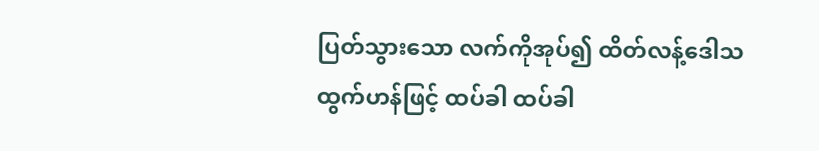ပြတ်သွားသော လက်ကိုအုပ်၍ ထိတ်လန့်ဒေါသထွက်ဟန်ဖြင့် ထပ်ခါ ထပ်ခါ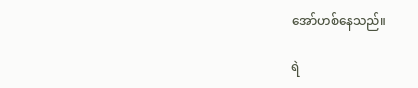အော်ဟစ်နေသည်။

ရဲ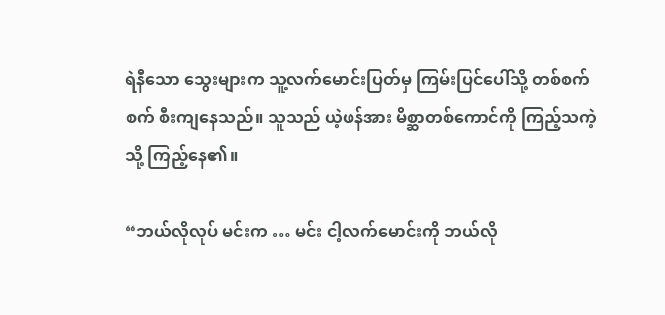ရဲနီသော သွေးများက သူ့လက်မောင်းပြတ်မှ ကြမ်းပြင်ပေါ်သို့ တစ်စက်စက် စီးကျနေသည်။ သူသည် ယဲ့ဖန်အား မိစ္ဆာတစ်ကောင်ကို ကြည့်သကဲ့သို့ ကြည့်နေ၏။

“ဘယ်လိုလုပ် မင်းက … မင်း ငါ့လက်မောင်းကို ဘယ်လို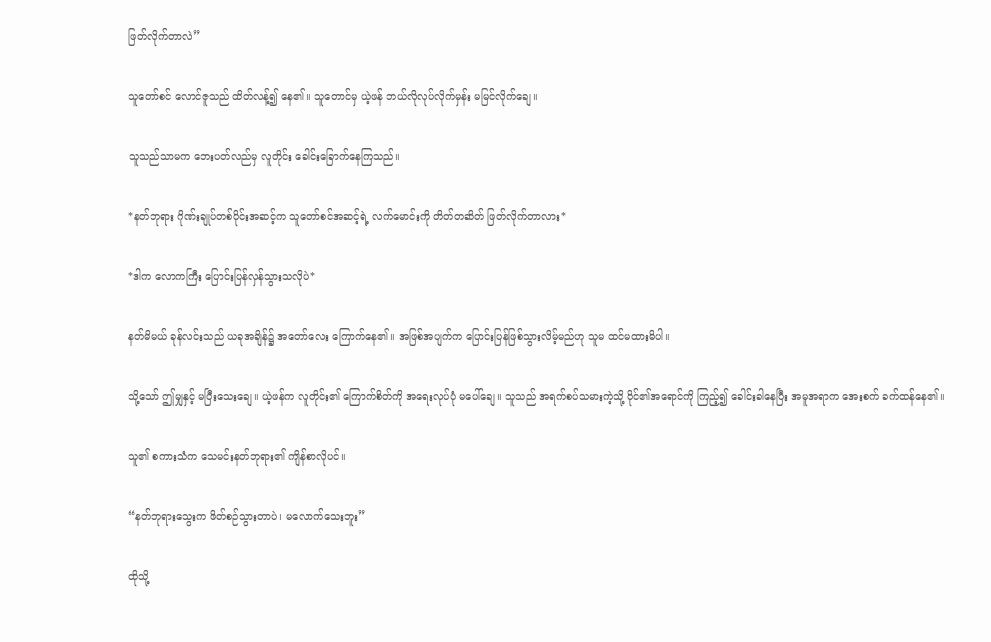ဖြတ်လိုက်တာလဲ”

သူတော်စင် လောင်ဇူသည် ထိတ်လန့်၍ နေ၏။ သူတောင်မှ ယဲ့ဖန် ဘယ်လိုလုပ်လိုက်မှန်း မမြင်လိုက်ချေ။

သူသည်သာမက ဘေးပတ်လည်မှ လူတိုင်း ခေါင်းခြောက်နေကြသည်။

*နတ်ဘုရား ဂိုဏ်းချုပ်တစ်ပိုင်းအဆင့်က သူတော်စင်အဆင့်ရဲ့ လက်မောင်းကို တိတ်တဆိတ် ဖြတ်လိုက်တာလား*

*ဒါက လောကကြီး ပြောင်းပြန်လှန်သွားသလိုပဲ*

နတ်မိမယ် ခုန်လင်းသည် ယခုအချိန်၌ အတော်လေး ကြောက်နေ၏။ အဖြစ်အပျက်က ပြောင်းပြန်ဖြစ်သွားလိမ့်မည်ဟု သူမ ထင်မထားမိပါ။

သို့သော် ဤမျှနှင့် မပြီးသေးချေ။ ယဲ့ဖန်က လူတိုင်း၏ ကြောက်စိတ်ကို အရေးလုပ်ပုံ မပေါ်ချေ။ သူသည် အရက်စပ်သမားကဲ့သို့ ဝိုင်၏အရောင်ကို ကြည့်၍ ခေါင်းခါနေပြီး အမူအရာက အေးစက် ခက်ထန်နေ၏။

သူ၏ စကားသံက သေမင်းနတ်ဘုရား၏ ကျိန်စာလိုပင်။

“နတ်ဘုရားသွေးက ဖိတ်စဉ်သွားတာပဲ၊ မလောက်သေးဘူး”

ထိုသို့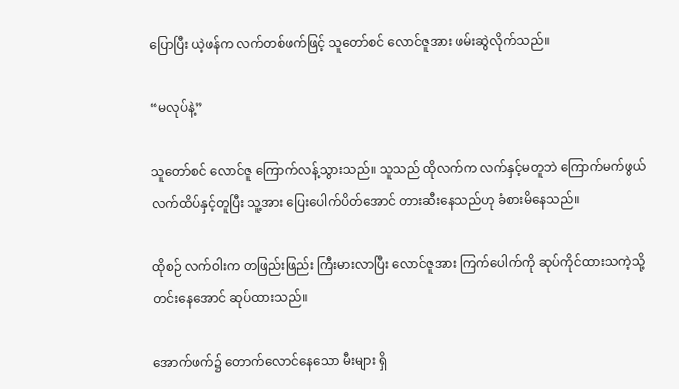ပြောပြီး ယဲ့ဖန်က လက်တစ်ဖက်ဖြင့် သူတော်စင် လောင်ဇူအား ဖမ်းဆွဲလိုက်သည်။

“မလုပ်နဲ့”

သူတော်စင် လောင်ဇူ ကြောက်လန့်သွားသည်။ သူသည် ထိုလက်က လက်နှင့်မတူဘဲ ကြောက်မက်ဖွယ် လက်ထိပ်နှင့်တူပြီး သူ့အား ပြေးပေါက်ပိတ်အောင် တားဆီးနေသည်ဟု ခံစားမိနေသည်။

ထိုစဉ် လက်ဝါးက တဖြည်းဖြည်း ကြီးမားလာပြီး လောင်ဇူအား ကြက်ပေါက်ကို ဆုပ်ကိုင်ထားသကဲ့သို့ တင်းနေအောင် ဆုပ်ထားသည်။

အောက်ဖက်၌ တောက်လောင်နေသော မီးများ ရှိ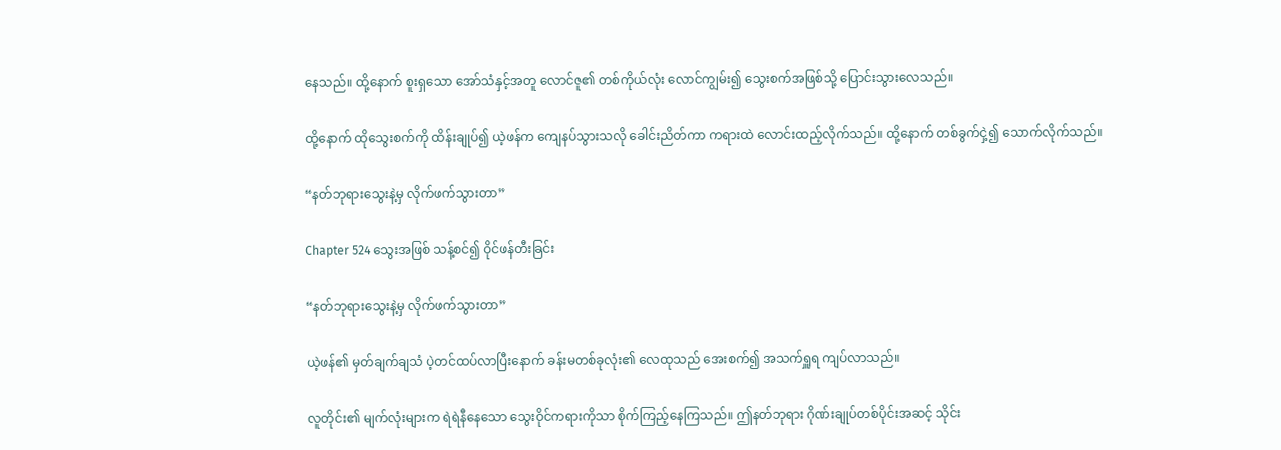နေသည်။ ထို့နောက် စူးရှသော အော်သံနှင့်အတူ လောင်ဇူ၏ တစ်ကိုယ်လုံး လောင်ကျွမ်း၍ သွေးစက်အဖြစ်သို့ ပြောင်းသွားလေသည်။

ထို့နောက် ထိုသွေးစက်ကို ထိန်းချုပ်၍ ယဲ့ဖန်က ကျေနပ်သွားသလို ခေါင်းညိတ်ကာ ကရားထဲ လောင်းထည့်လိုက်သည်။ ထို့နောက် တစ်ခွက်ငှဲ့၍ သောက်လိုက်သည်။

“နတ်ဘုရားသွေးနဲ့မှ လိုက်ဖက်သွားတာ”

Chapter 524 သွေးအဖြစ် သန့်စင်၍ ဝိုင်ဖန်တီးခြင်း

“နတ်ဘုရားသွေးနဲ့မှ လိုက်ဖက်သွားတာ”

ယဲ့ဖန်၏ မှတ်ချက်ချသံ ပဲ့တင်ထပ်လာပြီးနောက် ခန်းမတစ်ခုလုံး၏ လေထုသည် အေးစက်၍ အသက်ရှူရ ကျပ်လာသည်။

လူတိုင်း၏ မျက်လုံးများက ရဲရဲနီနေသော သွေးဝိုင်ကရားကိုသာ စိုက်ကြည့်နေကြသည်။ ဤနတ်ဘုရား ဂိုဏ်းချုပ်တစ်ပိုင်းအဆင့် သိုင်း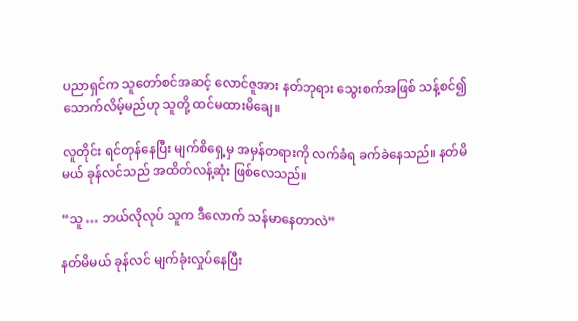ပညာရှင်က သူတော်စင်အဆင့် လောင်ဇူအား နတ်ဘုရား‌ သွေးစက်အဖြစ် သန့်စင်၍ သောက်လိမ့်မည်ဟု သူတို့ ထင်မထားမိချေ။

လူတိုင်း ရင်တုန်နေပြီး မျက်စိရှေ့မှ အမှန်တရားကို လက်ခံရ ခက်ခဲနေသည်။ နတ်မိမယ် ခုန်လင်သည် အထိတ်လန့်ဆုံး ဖြစ်လေသည်။

“သူ … ဘယ်လိုလုပ် သူက ဒီလောက် သန်မာနေတာလဲ”

နတ်မိမယ် ခုန်လင် မျက်ခုံးလှုပ်နေပြီး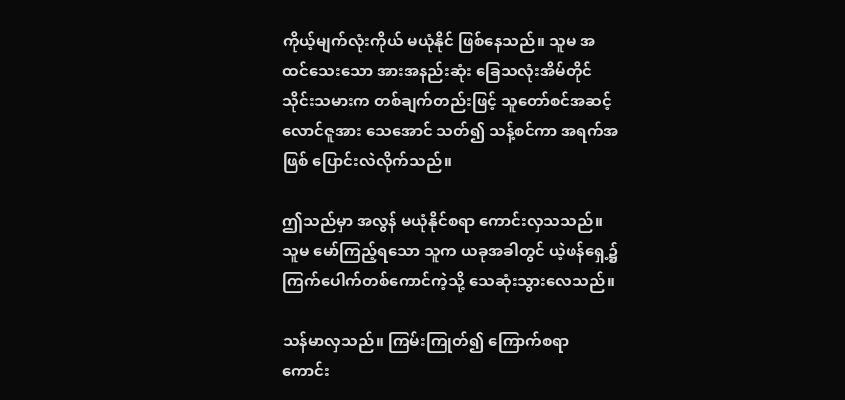ကိုယ့်မျက်လုံးကိုယ် မယုံနိုင် ဖြစ်နေသည်။ သူမ အထင်သေးသော အားအနည်းဆုံး ခြေသလုံးအိမ်တိုင် သိုင်းသမားက တစ်ချက်တည်းဖြင့် သူတော်စင်အဆင့် လောင်ဇူအား သေအောင် သတ်၍ သန့်စင်ကာ အရက်အဖြစ် ပြောင်းလဲလိုက်သည်။

ဤသည်မှာ အလွန် မယုံနိုင်စရာ ကောင်းလှသသည်။ သူမ မော်ကြည့်ရသော သူက ယခုအခါတွင် ယဲ့ဖန်ရှေ့၌ ကြက်ပေါက်တစ်ကောင်ကဲ့သို့ သေဆုံးသွားလေသည်။

သန်မာလှသည်။ ကြမ်းကြုတ်၍ ကြောက်စရာ ကောင်း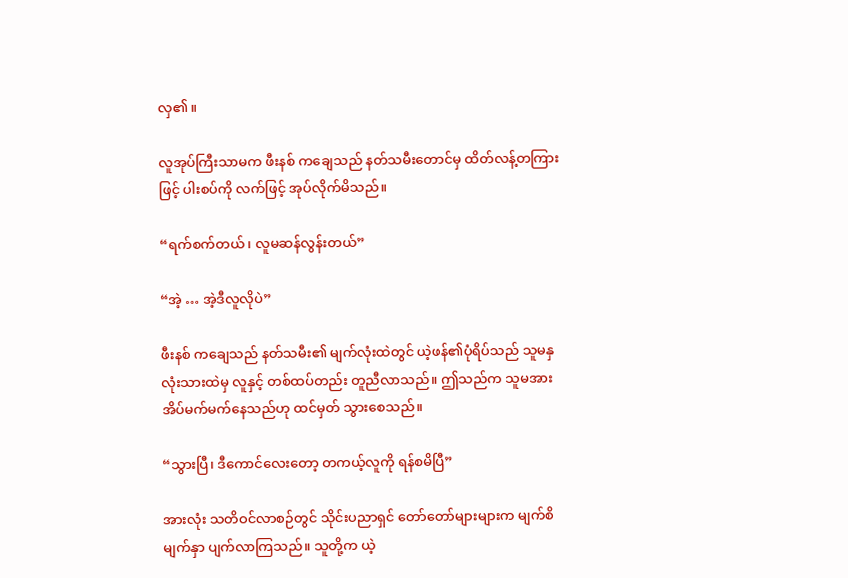လှ၏။

လူအုပ်ကြီးသာမက ဖီးနစ် ကချေသည် နတ်သမီးတောင်မှ ထိတ်လန့်တကြားဖြင့် ပါးစပ်ကို လက်ဖြင့် အုပ်လိုက်မိသည်။

“ရက်စက်တယ်၊ လူမဆန်လွန်းတယ်”

“အဲ့ … အဲ့ဒီလူလိုပဲ”

ဖီးနစ် ကချေသည် နတ်သမီး၏ မျက်လုံးထဲတွင် ယဲ့ဖန်၏ပုံရိပ်သည် သူမနှလုံးသားထဲမှ လူနှင့် တစ်ထပ်တည်း တူညီလာသည်။ ဤသည်က သူမအား အိပ်မက်မက်နေသည်ဟု ထင်မှတ် သွားစေသည်။

“သွားပြီ၊ ဒီကောင်လေးတော့ တကယ့်လူကို ရန်စမိပြီ”

အားလုံး သတိဝင်လာစဉ်တွင် သိုင်းပညာရှင် တော်တော်များများက မျက်စိမျက်နှာ ပျက်လာကြသည်။ သူတို့က ယဲ့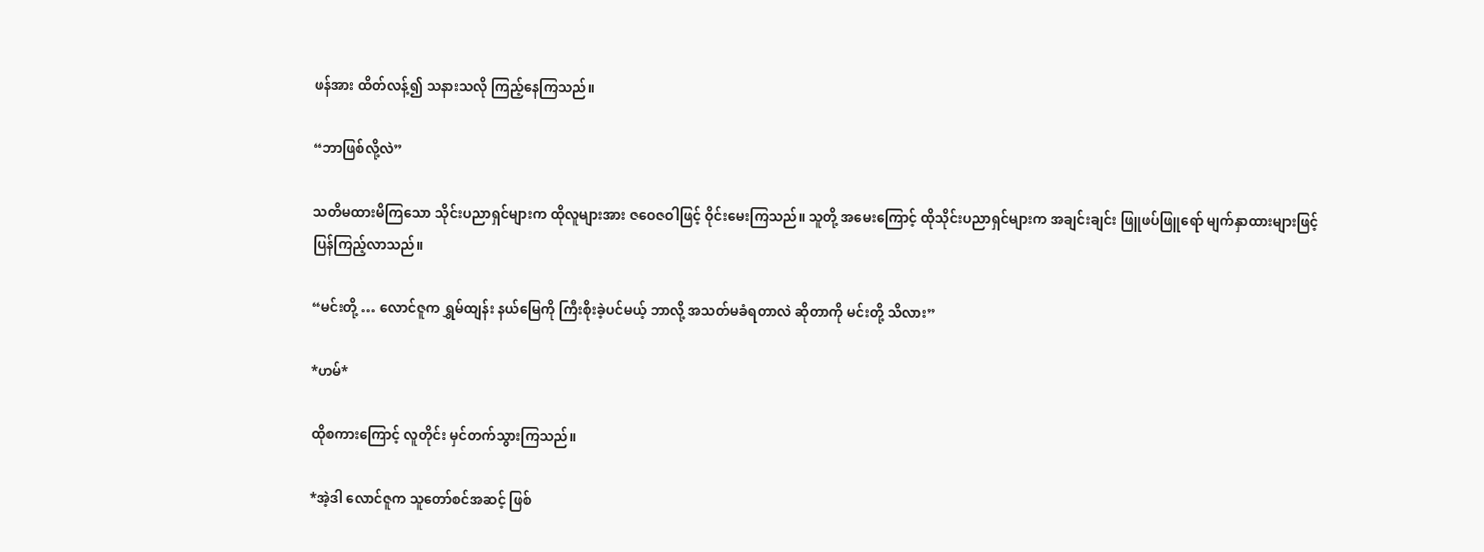ဖန်အား ထိတ်လန့်၍ သနားသလို ကြည့်နေကြသည်။

“ဘာဖြစ်လို့လဲ”

သတိမထားမိကြသော သိုင်းပညာရှင်များက ထိုလူများအား ဇဝေဇဝါဖြင့် ဝိုင်းမေးကြသည်။ သူတို့ အမေးကြောင့် ထိုသိုင်းပညာရှင်များက အချင်းချင်း ဖြူဖပ်ဖြူရော် မျက်နှာထားများဖြင့် ပြန်ကြည့်လာသည်။

“မင်းတို့ … လောင်ဇူက ရွှမ်ထျန်း နယ်မြေကို ကြီးစိုးခဲ့ပင်မယ့် ဘာလို့ အသတ်မခံရတာလဲ ဆိုတာကို မင်းတို့ သိလား”

*ဟမ်*

ထိုစကားကြောင့် လူတိုင်း မှင်တက်သွားကြသည်။

*အဲ့ဒါ လောင်ဇူက သူတော်စင်အဆင့် ဖြစ်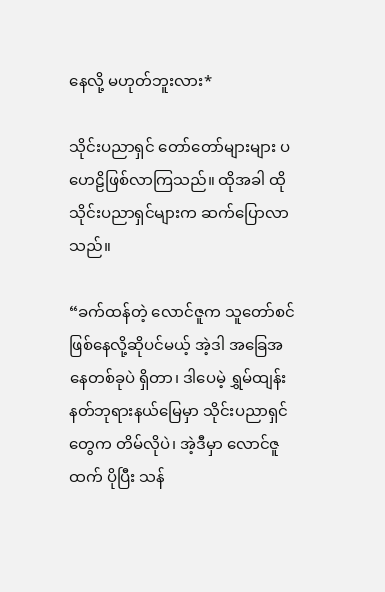နေလို့ မဟုတ်ဘူးလား*

သိုင်းပညာရှင် တော်တော်များများ ပဟေဠိဖြစ်လာကြသည်။ ထိုအခါ ထိုသိုင်းပညာရှင်များက ဆက်ပြောလာသည်။

“ခက်ထန်တဲ့ လောင်ဇူက သူတော်စင်ဖြစ်နေလို့ဆိုပင်မယ့် အဲ့ဒါ အခြေအနေတစ်ခုပဲ ရှိတာ၊ ဒါပေမဲ့ ရွှမ်ထျန်း နတ်ဘုရားနယ်မြေမှာ သိုင်းပညာရှင်တွေက တိမ်လိုပဲ၊ အဲ့ဒီမှာ လောင်ဇူထက် ပိုပြီး သန်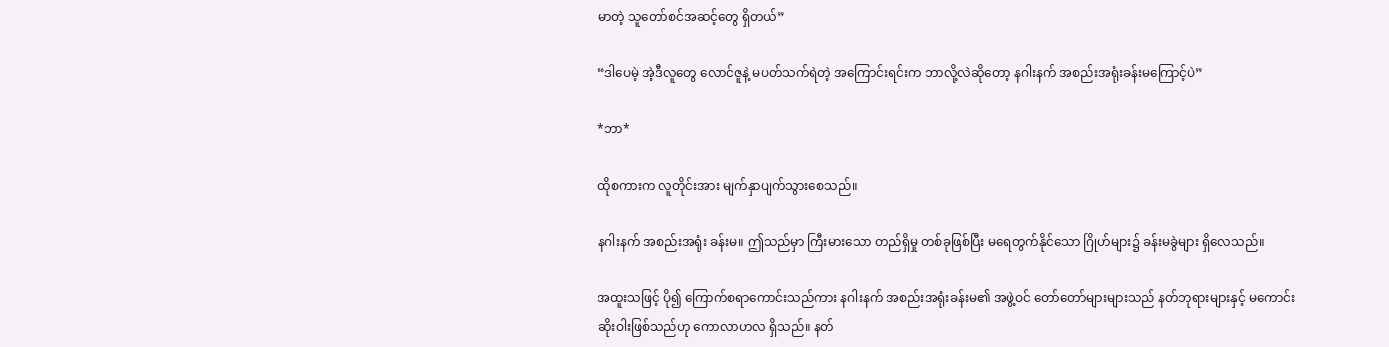မာတဲ့ သူတော်စင်အဆင့်တွေ ရှိတယ်”

“ဒါပေမဲ့ အဲ့ဒီလူတွေ လောင်ဇူနဲ့ မပတ်သက်ရဲတဲ့ အကြောင်းရင်းက ဘာလို့လဲဆိုတော့ နဂါးနက် အစည်းအရုံးခန်းမကြောင့်ပဲ”

*ဘာ*

ထိုစကားက လူတိုင်းအား မျက်နှာပျက်သွားစေသည်။

နဂါးနက် အစည်းအရုံး ခန်းမ။ ဤသည်မှာ ကြီးမားသော တည်ရှိမှု တစ်ခုဖြစ်ပြီး မရေတွက်နိုင်သော ဂြိုဟ်များ၌ ခန်းမခွဲများ ရှိလေသည်။

အထူးသဖြင့် ပို၍ ကြောက်စရာကောင်းသည်ကား နဂါးနက် အစည်းအရုံးခန်းမ၏ အဖွဲ့ဝင် တော်တော်များများသည် နတ်ဘုရားများနှင့် မကောင်းဆိုးဝါးဖြစ်သည်ဟု ကောလာဟလ ရှိသည်။ နတ်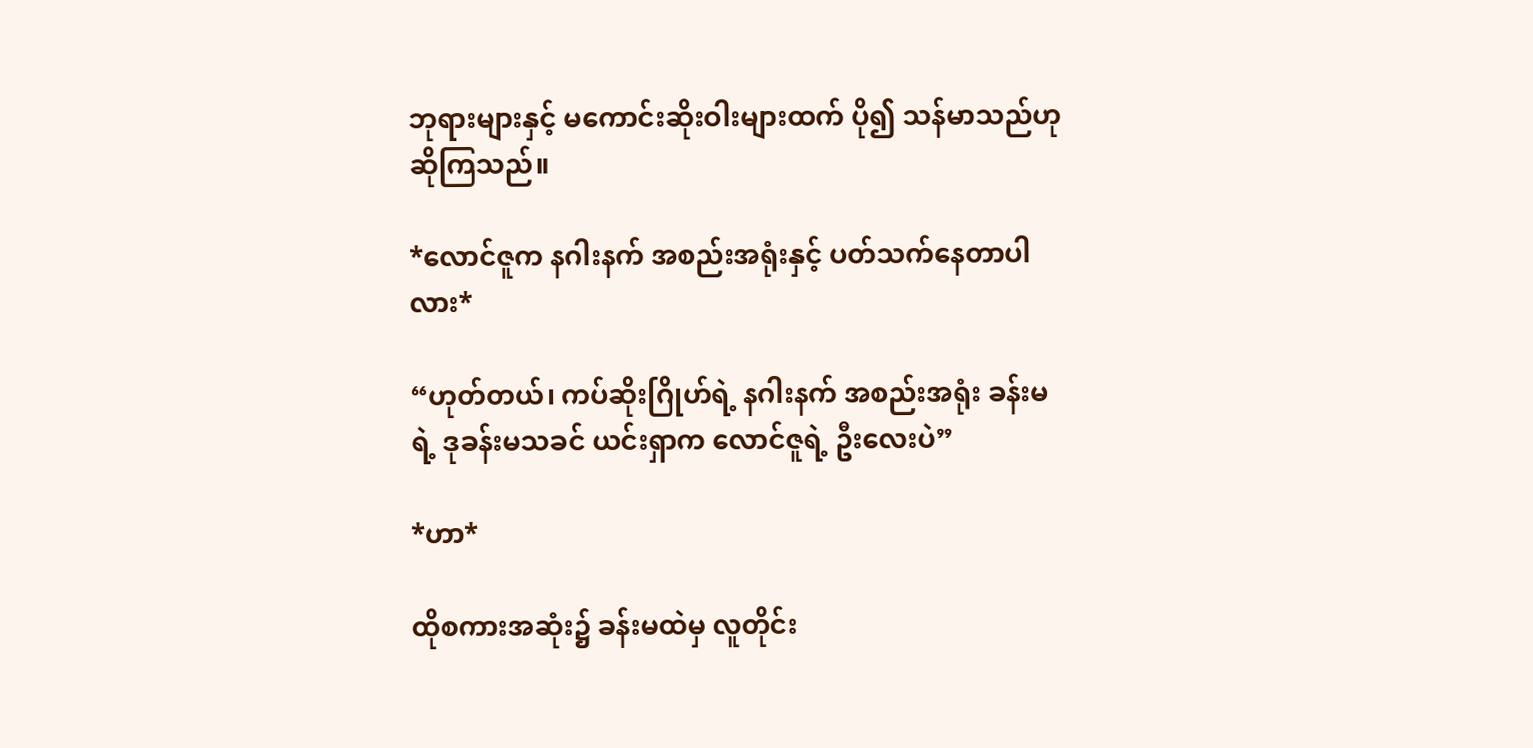ဘုရားများနှင့် မကောင်းဆိုးဝါးများထက် ပို၍ သန်မာသည်ဟု ဆိုကြသည်။

*လောင်ဇူက နဂါးနက် အစည်းအရုံးနှင့် ပတ်သက်နေတာပါလား*

“ဟုတ်တယ်၊ ကပ်ဆိုးဂြိုဟ်ရဲ့ နဂါးနက် အစည်းအရုံး ခန်းမရဲ့ ဒုခန်းမသခင် ယင်းရှာက လောင်ဇူရဲ့ ဦးလေးပဲ”

*ဟာ*

ထိုစကားအဆုံး၌ ခန်းမထဲမှ လူတိုင်း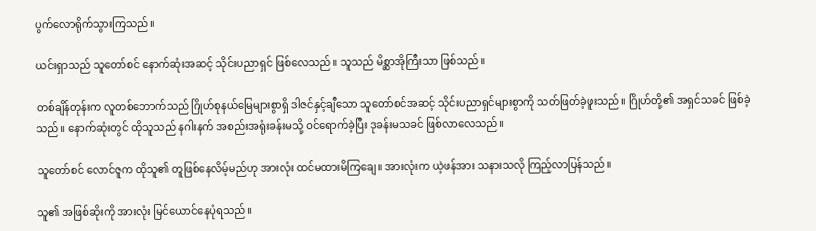ပွက်လောရိုက်သွားကြသည်။

ယင်းရှာသည် သူတော်စင် နောက်ဆုံးအဆင့် သိုင်းပညာရှင် ဖြစ်လေသည်။ သူသည် မိစ္ဆာအိုကြီးသာ ဖြစ်သည်။

တစ်ချိန်တုန်းက လူတစ်ဘောက်သည် ဂြိုဟ်စုနယ်မြေများစွာရှိ ဒါဇင်နှင့်ချီသော သူတော်စင်အဆင့် သိုင်းပညာရှင်များစွာကို သတ်ဖြတ်ခဲ့ဖူးသည်။ ဂြိုဟ်တို့၏ အရှင်သခင် ဖြစ်ခဲ့သည်။ နောက်ဆုံးတွင် ထိုသူသည် နဂါးနက် အစည်းအရုံးခန်းမသို့ ဝင်ရောက်ခဲ့ပြီး ဒုခန်းမသခင် ဖြစ်လာလေသည်။

သူတော်စင် လောင်ဇူက ထိုသူ၏ တူဖြစ်နေလိမ့်မည်ဟု အားလုံး ထင်မထားမိကြချေ။ အားလုံးက ယဲ့ဖန်အား သနားသလို ကြည့်လာပြန်သည်။

သူ၏ အဖြစ်ဆိုးကို အားလုံး မြင်ယောင်နေပုံရသည်။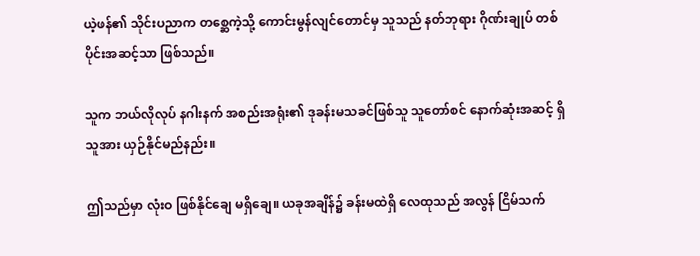ယဲ့ဖန်၏ သိုင်းပညာက တစ္ဆေကဲ့သို့ ကောင်းမွန်လျင်တောင်မှ သူသည် နတ်ဘုရား ဂိုဏ်းချုပ် တစ်ပိုင်းအဆင့်သာ ဖြစ်သည်။

သူက ဘယ်လိုလုပ် နဂါးနက် အစည်းအရုံး၏ ဒုခန်းမသခင်ဖြစ်သူ သူတော်စင် နောက်ဆုံးအဆင့် ရှိသူအား ယှဉ်နိုင်မည်နည်း။

ဤသည်မှာ လုံးဝ ဖြစ်နိုင်ချေ မရှိချေ။ ယခုအချိန်၌ ခန်းမထဲရှိ လေထုသည် အလွန် ငြိမ်သက်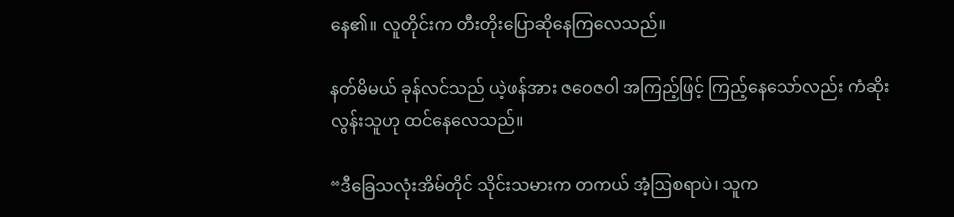နေ၏။ လူတိုင်းက တီးတိုးပြောဆိုနေကြလေသည်။

နတ်မိမယ် ခုန်လင်သည် ယဲ့ဖန်အား ဇဝေဇဝါ အကြည့်ဖြင့် ကြည့်နေသော်လည်း ကံဆိုးလွန်းသူဟု ထင်နေလေသည်။

“ဒီခြေသလုံးအိမ်တိုင် သိုင်းသမားက တကယ် အံ့ဩစရာပဲ၊ သူက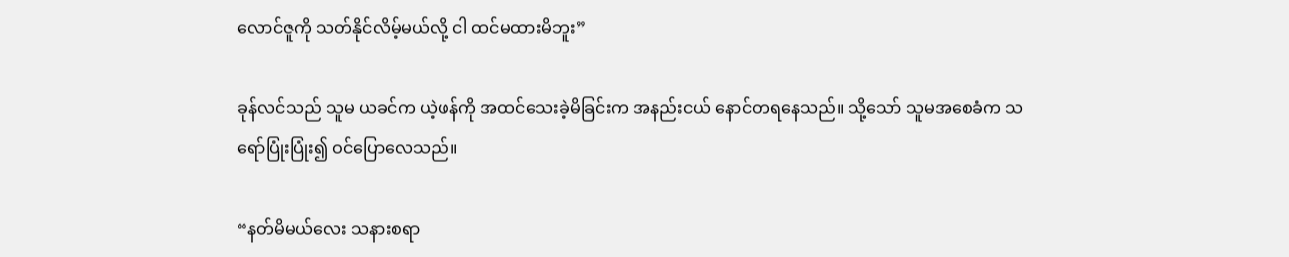လောင်ဇူကို သတ်နိုင်လိမ့်မယ်လို့ ငါ ထင်မထားမိဘူး”

ခုန်လင်သည် သူမ ယခင်က ယဲ့ဖန်ကို အထင်သေးခဲ့မိခြင်းက အနည်းငယ် နောင်တရနေသည်။ သို့သော် သူမအစေခံက သရော်ပြုံးပြုံး၍ ဝင်ပြောလေသည်။

“နတ်မိမယ်လေး သနားစရာ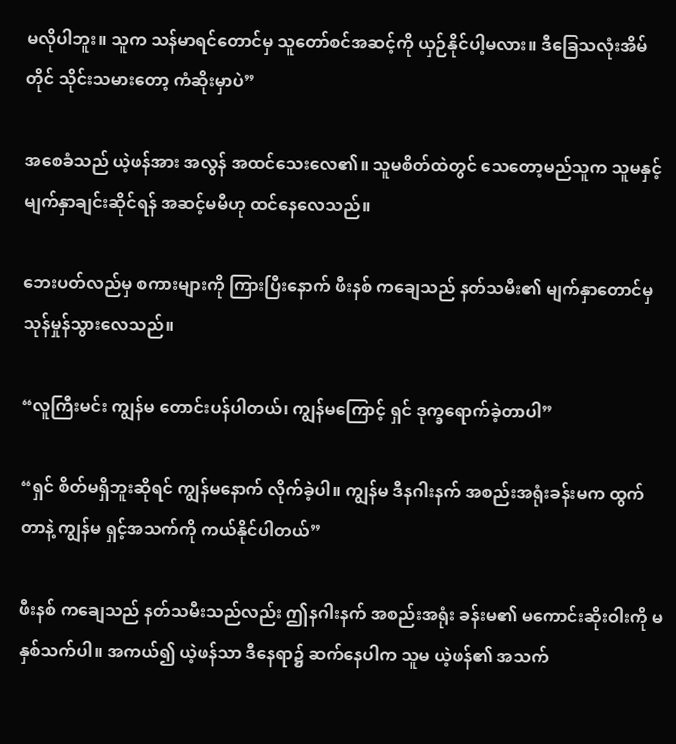မလိုပါဘူး။ သူက သန်မာရင်တောင်မှ သူတော်စင်အဆင့်ကို ယှဉ်နိုင်ပါ့မလား။ ဒီခြေသလုံးအိမ်တိုင် သိုင်းသမားတော့ ကံဆိုးမှာပဲ”

အစေခံသည် ယဲ့ဖန်အား အလွန် အထင်သေးလေ၏။ သူမစိတ်ထဲတွင် သေတော့မည်သူက သူမနှင့် မျက်နှာချင်းဆိုင်ရန် အဆင့်မမီဟု ထင်နေလေသည်။

ဘေးပတ်လည်မှ စကားများကို ကြားပြီးနောက် ဖီးနစ် ကချေသည် နတ်သမီး၏ မျက်နှာတောင်မှ သုန်မှုန်သွားလေသည်။

“လူကြီးမင်း ကျွန်မ တောင်းပန်ပါတယ်၊ ကျွန်မကြောင့် ရှင် ဒုက္ခရောက်ခဲ့တာပါ”

“ရှင် စိတ်မရှိဘူးဆိုရင် ကျွန်မနောက် လိုက်ခဲ့ပါ။ ကျွန်မ ဒီနဂါးနက် အစည်းအရုံးခန်းမက ထွက်တာနဲ့ ကျွန်မ ရှင့်အသက်ကို ကယ်နိုင်ပါတယ်”

ဖီးနစ် ကချေသည် နတ်သမီးသည်လည်း ဤနဂါးနက် အစည်းအရုံး ခန်းမ၏ မကောင်းဆိုးဝါးကို မနှစ်သက်ပါ။ အကယ်၍ ယဲ့ဖန်သာ ဒီနေရာ၌ ဆက်နေပါက သူမ ယဲ့ဖန်၏ အသက်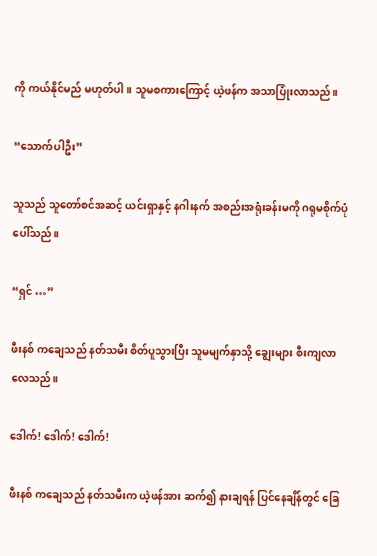ကို ကယ်နိုင်မည် မဟုတ်ပါ။ သူမစကားကြောင့် ယဲ့ဖန်က အသာပြုံးလာသည်။

“သောက်ပါဦး”

သူသည် သူတော်စင်အဆင့် ယင်းရှာနှင့် နဂါးနက် အစည်းအရုံးခန်းမကို ဂရုမစိုက်ပုံ ပေါ်သည်။

“ရှင် …”

ဖီးနစ် ကချေသည် နတ်သမီး စိတ်ပူသွားပြီး သူမမျက်နှာသို့ ချွေးများ စီးကျလာလေသည်။

ဒေါက်! ဒေါက်! ဒေါက်!

ဖီးနစ် ကချေသည် နတ်သမီးက ယဲ့ဖန်အား ဆက်၍ နားချရန် ပြင်နေချိန်တွင် ခြေ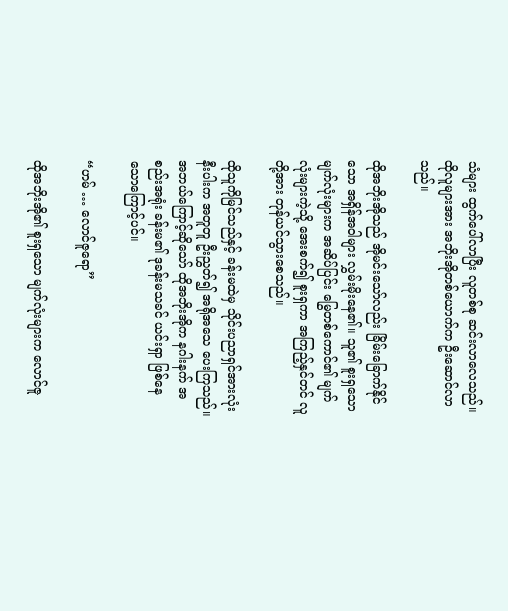သံများ ထွက်ပေါ်လာပြီး လူတစ်စု ဆင်းလာလေသည်။ ထိုလူများအား အဘိုးအိုတစ်ယောက်က ဦးဆောင်လာသည်။

ထိုအဘိုးအိုသည် အိုမင်းသော်လည်း ခြိမ်းခြောက်နိုင်သော အရှိန်အဝါများ လွှမ်းမိုးနေ၏။ သူ၏ စူးရှသော မျက်လုံးများက အဆိပ်ပြင်း မြွေတစ်ကောင်၏ မျက်လုံးများကဲ့သို့ အေးစက်၍ စူးရှကာ အကြည့်နှင်တင် လူတို့အား တုန်ယင်သွားစေသည်။

ထိုသူကိုမြင်သည်နှင့် ခန်းမထဲမှ သိုင်းပညာရှင်အားလုံးနီးပါးက အတူတူ ဦးညွှတ်၍ အရိုအသေ ပေးကြသည်။ အဘယ်ကြောင့်ဆိုသော် ထိုအဘိုးအိုက နဂါးနက် အစည်းအရုံး ခန်းမ၏ ဒုခန်းမသခင် ယင်းရှာ ဖြစ်နေသောကြောင့်ပင်။

“ဟမ် … လောင်ဇူရော”

ထိုအဘိုးအို၏ စူးရှသော မျက်လုံးများက လောင်ဇူ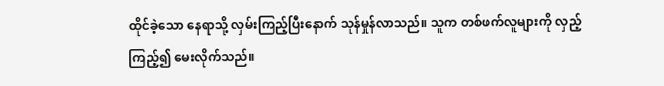ထိုင်ခဲ့သော နေရာသို့ လှမ်းကြည့်ပြီးနောက် သုန်မှုန်လာသည်။ သူက တစ်ဖက်လူများကို လှည့်ကြည့်၍ မေးလိုက်သည်။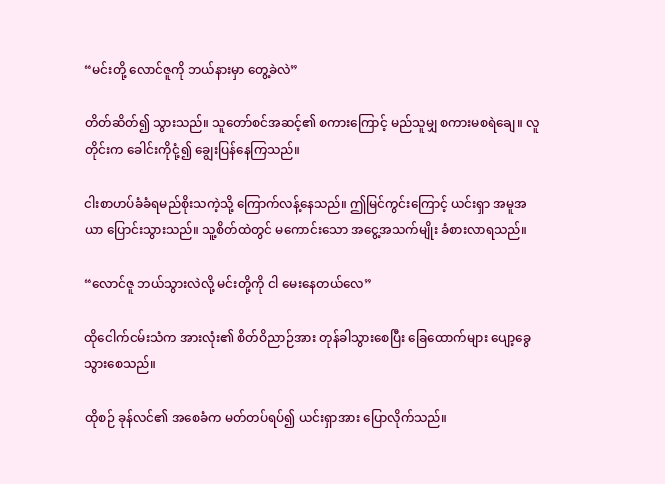“မင်းတို့ လောင်ဇူကို ဘယ်နားမှာ တွေ့ခဲလဲ”

တိတ်ဆိတ်၍ သွားသည်။ သူတော်စင်အဆင့်၏ စကားကြောင့် မည်သူမျှ စကားမစရဲချေ။ လူတိုင်းက ခေါင်းကိုငုံ့၍ ချွေးပြန်နေကြသည်။

ငါးစာဟပ်ခံခံရမည်စိုးသကဲ့သို့ ကြောက်လန့်နေသည်။ ဤမြင်ကွင်းကြောင့် ယင်းရှာ အမူအယာ ပြောင်းသွားသည်။ သူ့စိတ်ထဲတွင် မကောင်းသော အငွေ့အသက်မျိုး ခံစားလာရသည်။

“လောင်ဇူ ဘယ်သွားလဲလို့ မင်းတို့ကို ငါ မေးနေတယ်လေ”

ထိုငေါက်ငမ်းသံက အားလုံး၏ စိတ်ဝိညာဉ်အား တုန်ခါသွားစေပြီး ခြေထောက်များ ပျော့ခွေ သွားစေသည်။

ထိုစဉ် ခုန်လင်၏ အစေခံက မတ်တပ်ရပ်၍ ယင်းရှာအား ပြောလိုက်သည်။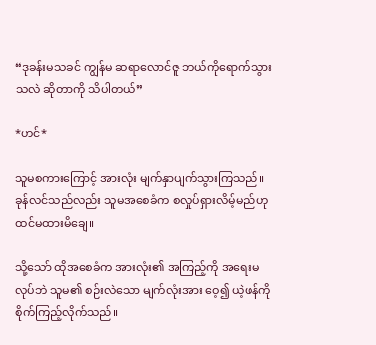“ဒုခန်းမသခင် ကျွန်မ ဆရာလောင်ဇူ ဘယ်ကိုရောက်သွားသလဲ ဆိုတာကို သိပါတယ်”

*ဟင်*

သူမစကားကြောင့် အားလုံး မျက်နှာပျက်သွားကြသည်။ ခုန်လင်သည်လည်း သူမအစေခံက စလှုပ်ရှားလိမ့်မည်ဟု ထင်မထားမိချေ။

သို့သော် ထိုအစေခံက အားလုံး၏ အကြည့်ကို အရေးမလုပ်ဘဲ သူမ၏ စဉ်းလဲသော မျက်လုံးအား ဝေ့၍ ယဲ့ဖန်ကို စိုက်ကြည့်လိုက်သည်။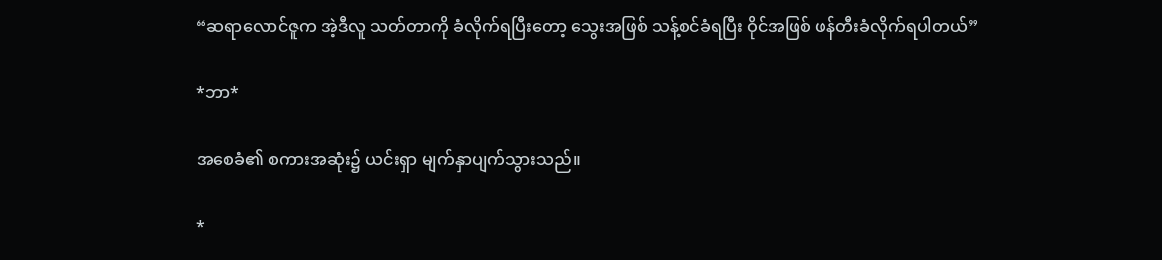“ဆရာလောင်ဇူက အဲ့ဒီလူ သတ်တာကို ခံလိုက်ရပြီးတော့ သွေးအဖြစ် သန့်စင်ခံရပြီး ဝိုင်အဖြစ် ဖန်တီးခံလိုက်ရပါတယ်”

*ဘာ*

အစေခံ၏ စကားအဆုံး၌ ယင်းရှာ မျက်နှာပျက်သွားသည်။

*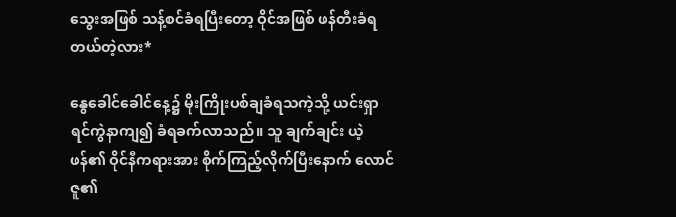သွေးအဖြစ် သန့်စင်ခံရပြီးတော့ ဝိုင်အဖြစ် ဖန်တီးခံရတယ်တဲ့လား*

နွေခေါင်ခေါင်နေ့၌ မိုးကြိုးပစ်ချခံရသကဲ့သို့ ယင်းရှာ ရင်ကွဲနာကျ၍ ခံရခက်လာသည်။ သူ ချက်ချင်း ယဲ့ဖန်၏ ဝိုင်နီကရားအား စိုက်ကြည့်လိုက်ပြီးနောက် လောင်ဇူ၏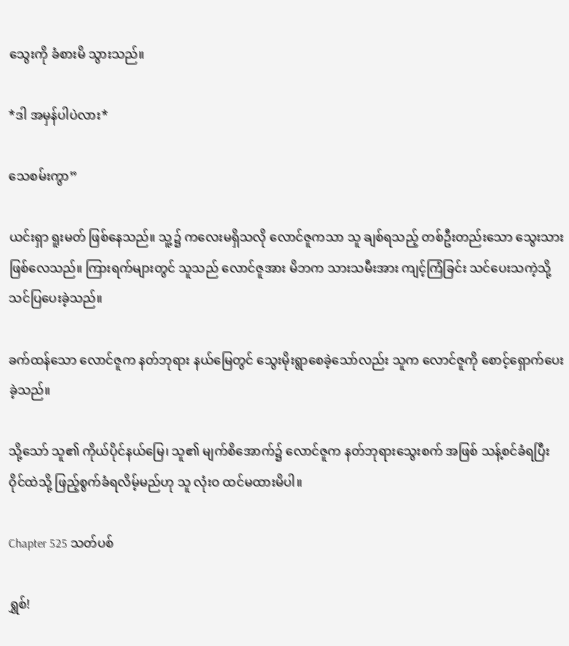သွေးကို ခံစားမိ သွားသည်။

*ဒါ အမှန်ပါပဲလား*

သေစမ်းကွာ”

ယင်းရှာ ရူးမတ် ဖြစ်နေသည်။ သူ့၌ ကလေးမရှိသလို လောင်ဇူကသာ သူ ချစ်ရသည့် တစ်ဦးတည်းသော သွေးသား ဖြစ်လေသည်။ ကြားရက်များတွင် သူသည် လောင်ဇူအား မိဘက သားသမီးအား ကျင့်ကြံခြင်း သင်ပေးသကဲ့သို့ သင်ပြပေးခဲ့သည်။

ခက်ထန်သော လောင်ဇူက နတ်ဘုရား နယ်မြေတွင် သွေးမိုးရွာစေခဲ့သော်လည်း သူက လောင်ဇူကို စောင့်ရှောက်ပေးခဲ့သည်။

သို့သော် သူ၏ ကိုယ်ပိုင်နယ်မြေ၊ သူ၏ မျက်စိအောက်၌ လောင်ဇူက နတ်ဘုရားသွေးစက် အဖြစ် သန့်စင်ခံရပြီး ဝိုင်ထဲသို့ ဖြည့်စွက်ခံရလိမ့်မည်ဟု သူ လုံးဝ ထင်မထားမိပါ။

Chapter 525 သတ်ပစ်

ရွှစ်!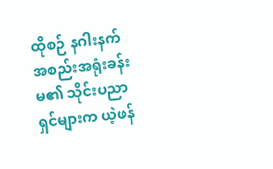ထိုစဉ် နဂါးနက် အစည်းအရုံးခန်းမ၏ သိုင်းပညာရှင်များက ယဲ့ဖန်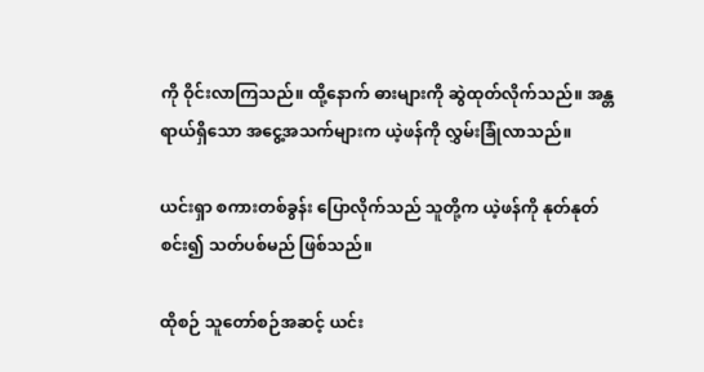ကို ဝိုင်းလာကြသည်။ ထို့နောက် ဓားများကို ဆွဲထုတ်လိုက်သည်။ အန္တရာယ်ရှိသော အငွေ့အသက်များက ယဲ့ဖန်ကို လွှမ်းခြုံလာသည်။

ယင်းရှာ စကားတစ်ခွန်း ပြောလိုက်သည် သူတို့က ယဲ့ဖန်ကို နုတ်နုတ်စင်း၍ သတ်ပစ်မည် ဖြစ်သည်။

ထိုစဉ် သူတော်စဉ်အဆင့် ယင်း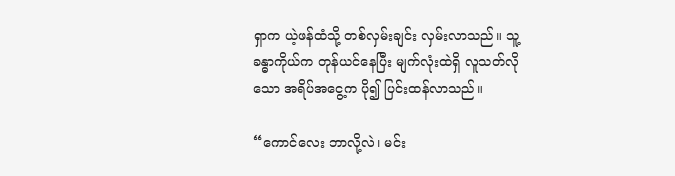ရှာက ယဲ့ဖန်ထံသို့ တစ်လှမ်းချင်း လှမ်းလာသည်။ သူ့ခန္ဓာကိုယ်က တုန်ယင်နေပြီး မျက်လုံးထဲရှိ လူသတ်လိုသော အရိပ်အငွေ့က ပို၍ ပြင်းထန်လာသည်။

“ကောင်လေး ဘာလို့လဲ၊ မင်း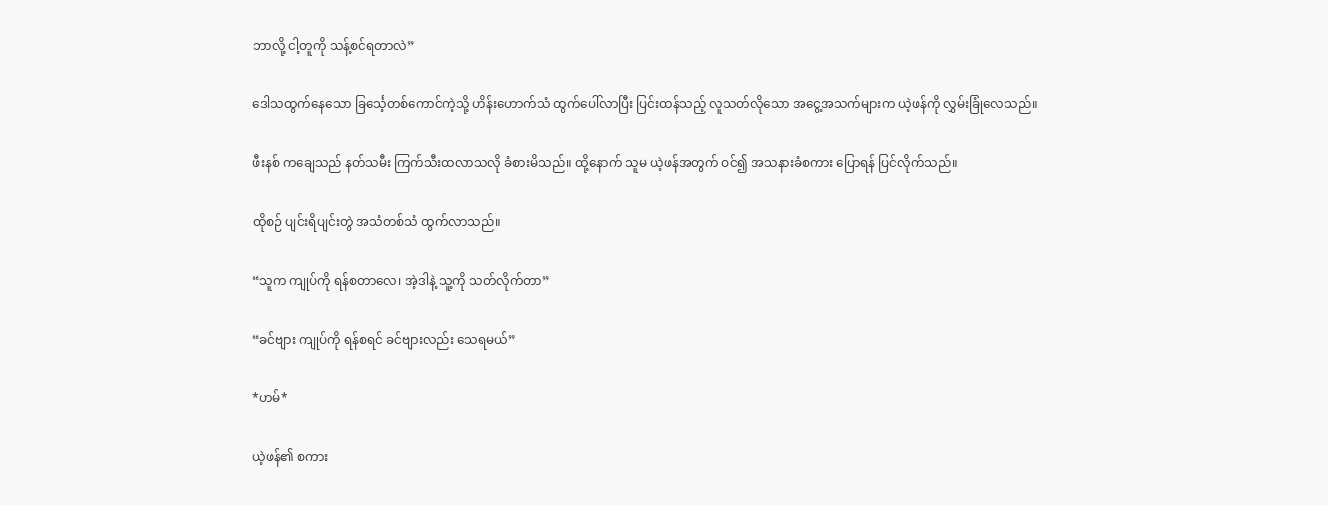ဘာလို့ ငါ့တူကို သန့်စင်ရတာလဲ”

ဒေါသထွက်နေသော ခြင်္သေ့တစ်ကောင်ကဲ့သို့ ဟိန်းဟောက်သံ ထွက်ပေါ်လာပြီး ပြင်းထန်သည့် လူသတ်လိုသော အငွေ့အသက်များက ယဲ့ဖန်ကို လွှမ်းခြုံလေသည်။

ဖီးနစ် ကချေသည် နတ်သမီး ကြက်သီးထလာသလို ခံစားမိသည်။ ထို့နောက် သူမ ယဲ့ဖန်အတွက် ဝင်၍ အသနားခံစကား ပြောရန် ပြင်လိုက်သည်။

ထိုစဉ် ပျင်းရိပျင်းတွဲ အသံတစ်သံ ထွက်လာသည်။

“သူက ကျုပ်ကို ရန်စတာလေ၊ အဲ့ဒါနဲ့ သူ့ကို သတ်လိုက်တာ”

“ခင်ဗျား ကျုပ်ကို ရန်စရင် ခင်ဗျားလည်း သေရမယ်”

*ဟမ်*

ယဲ့ဖန်၏ စကား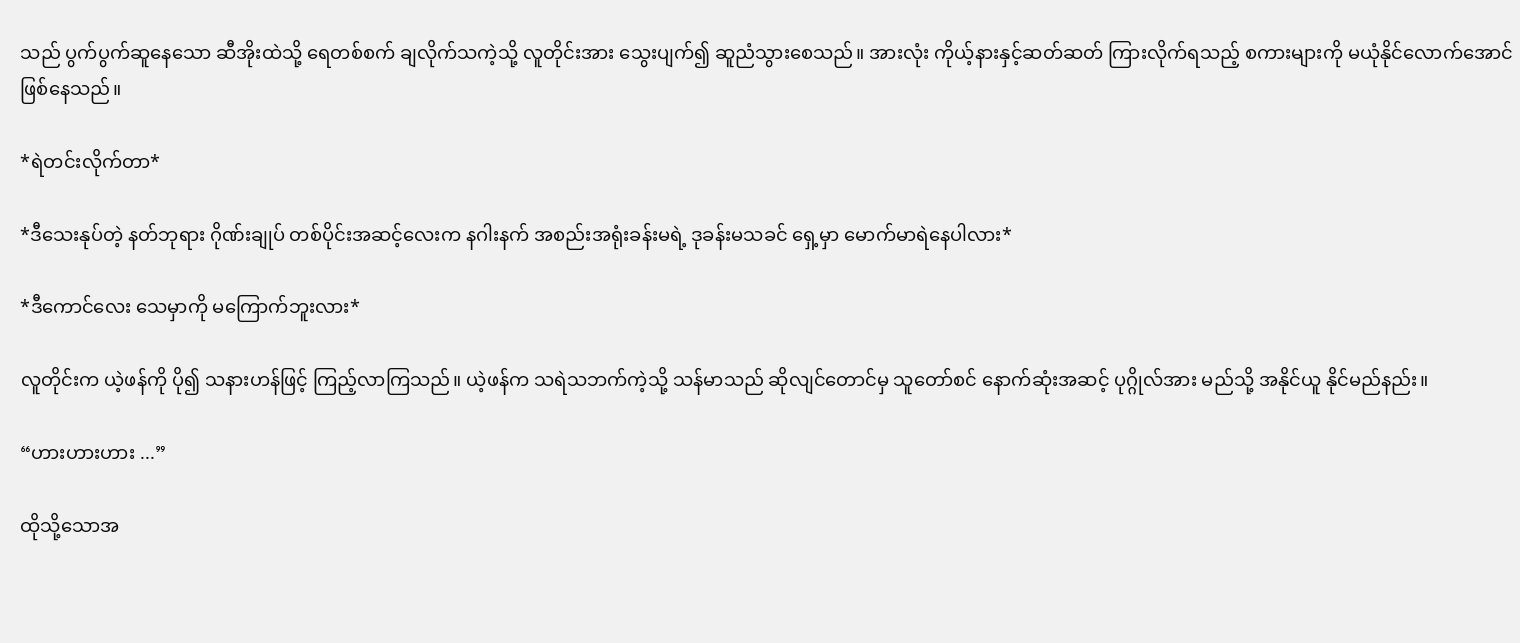သည် ပွက်ပွက်ဆူနေသော ဆီအိုးထဲသို့ ရေတစ်စက် ချလိုက်သကဲ့သို့ လူတိုင်းအား သွေးပျက်၍ ဆူညံသွားစေသည်။ အားလုံး ကိုယ့်နားနှင့်ဆတ်ဆတ် ကြားလိုက်ရသည့် စကားများကို မယုံနိုင်လောက်အောင် ဖြစ်နေသည်။

*ရဲတင်းလိုက်တာ*

*ဒီသေးနုပ်တဲ့ နတ်ဘုရား ဂိုဏ်းချုပ် တစ်ပိုင်းအဆင့်လေးက နဂါးနက် အစည်းအရုံးခန်းမရဲ့ ဒုခန်းမသခင် ရှေ့မှာ မောက်မာရဲနေပါလား*

*ဒီကောင်လေး သေမှာကို မကြောက်ဘူးလား*

လူတိုင်းက ယဲ့ဖန်ကို ပို၍ သနားဟန်ဖြင့် ကြည့်လာကြသည်။ ယဲ့ဖန်က သရဲသဘက်ကဲ့သို့ သန်မာသည် ဆိုလျင်တောင်မှ သူတော်စင် နောက်ဆုံးအဆင့် ပုဂ္ဂိုလ်အား မည်သို့ အနိုင်ယူ နိုင်မည်နည်း။

“ဟားဟားဟား ...”

ထိုသို့သောအ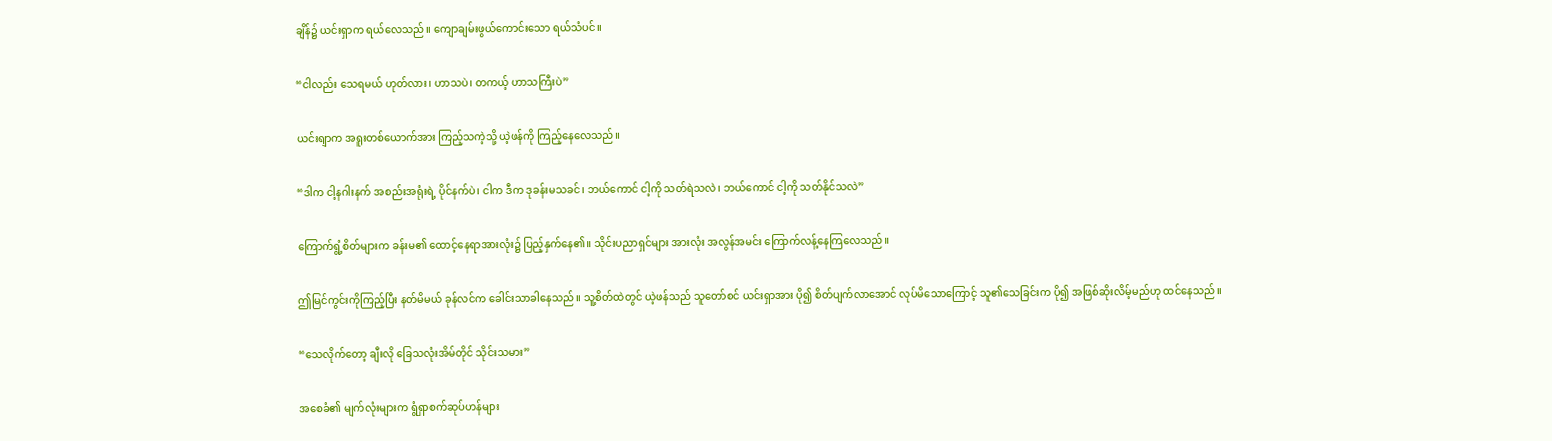ချိန်၌ ယင်းရှာက ရယ်လေသည်။ ကျောချမ်းဖွယ်ကောင်းသော ရယ်သံပင်။

“ငါလည်း သေရမယ် ဟုတ်လား၊ ဟာသပဲ၊ တကယ့် ဟာသကြီးပဲ”

ယင်းရျာက အရူးတစ်ယောက်အား ကြည့်သကဲ့သို့ ယဲ့ဖန်ကို ကြည့်နေလေသည်။

“ဒါက ငါ့နဂါးနက် အစည်းအရုံးရဲ့ ပိုင်နက်ပဲ၊ ငါက ဒီက ဒုခန်းမသခင်၊ ဘယ်ကောင် ငါ့ကို သတ်ရဲသလဲ၊ ဘယ်ကောင် ငါ့ကို သတ်နိုင်သလဲ”

ကြောက်ရွံ့စိတ်များက ခန်းမ၏ ထောင့်နေရာအားလုံး၌ ပြည့်နှက်နေ၏။ သိုင်းပညာရှင်များ အားလုံး အလွန်အမင်း ကြောက်လန့်နေကြလေသည်။

ဤမြင်ကွင်းကိုကြည့်ပြီး နတ်မိမယ် ခုန်လင်က ခေါင်းသာခါနေသည်။ သူ့စိတ်ထဲတွင် ယဲ့ဖန်သည် သူတော်စင် ယင်းရှာအား ပို၍ စိတ်ပျက်လာအောင် လုပ်မိသောကြောင့် သူ၏သေခြင်းက ပို၍ အဖြစ်ဆိုးလိမ့်မည်ဟု ထင်နေသည်။

“သေလိုက်တော့ ချီးလို ခြေသလုံးအိမ်တိုင် သိုင်းသမား”

အစေခံ၏ မျက်လုံးများက ရွံရှာစက်ဆုပ်ဟန်များ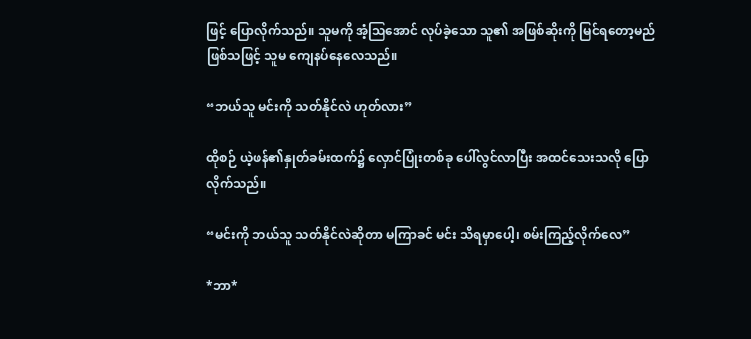ဖြင့် ပြောလိုက်သည်။ သူမကို အံ့ဩအောင် လုပ်ခဲ့သော သူ၏ အဖြစ်ဆိုးကို မြင်ရတော့မည် ဖြစ်သဖြင့် သူမ ကျေနပ်နေလေသည်။

“ဘယ်သူ မင်းကို သတ်နိုင်လဲ ဟုတ်လား”

ထိုစဉ် ယဲ့ဖန်၏နှုတ်ခမ်းထက်၌ လှောင်ပြုံးတစ်ခု ပေါ်လွင်လာပြီး အထင်သေးသလို ပြောလိုက်သည်။

“မင်းကို ဘယ်သူ သတ်နိုင်လဲဆိုတာ မကြာခင် မင်း သိရမှာပေါ့၊ စမ်းကြည့်လိုက်လေ”

*ဘာ*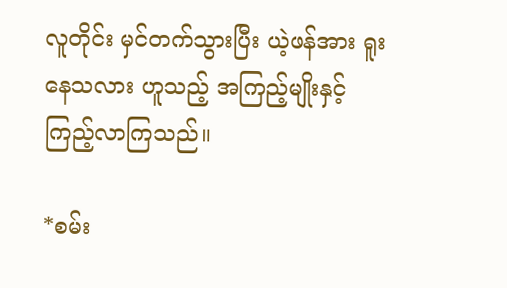လူတိုင်း မှင်တက်သွားပြီး ယဲ့ဖန်အား ရူးနေသလား ဟူသည့် အကြည့်မျိုးနှင့် ကြည့်လာကြသည်။

*စမ်း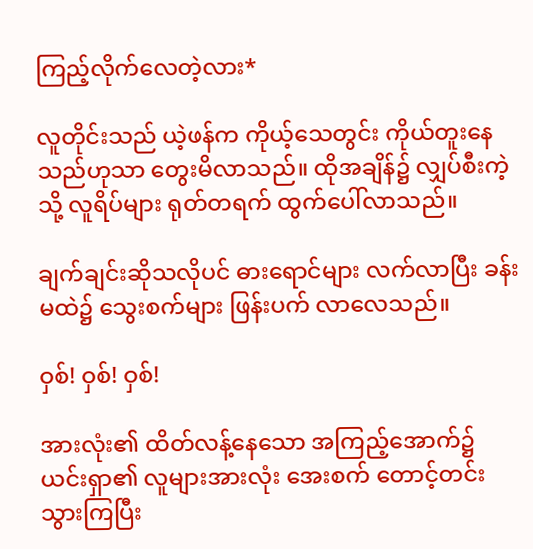ကြည့်လိုက်လေတဲ့လား*

လူတိုင်းသည် ယဲ့ဖန်က ကိုယ့်သေတွင်း ကိုယ်တူးနေသည်ဟုသာ တွေးမိလာသည်။ ထိုအချိန်၌ လျှပ်စီးကဲ့သို့ လူရိပ်များ ရုတ်တရက် ထွက်ပေါ်လာသည်။

ချက်ချင်းဆိုသလိုပင် ဓားရောင်များ လက်လာပြီး ခန်းမထဲ၌ သွေးစက်များ ဖြန်းပက် လာလေသည်။

ဝှစ်! ဝှစ်! ဝှစ်!

အားလုံး၏ ထိတ်လန့်နေသော အကြည့်အောက်၌ ယင်းရှာ၏ လူများအားလုံး အေးစက် တောင့်တင်းသွားကြပြီး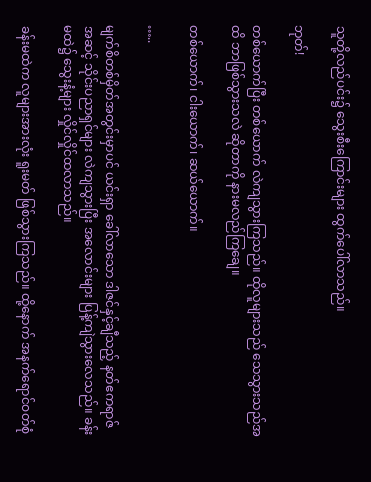သူတို့လည်ပင်း၌ သွေးစီးကြောင်းများ ထွက်ပေါ်လာသည်။

ဘုတ်!

တစ်ယောက်ပြီး တစ်ယောက် လဲကျသွားကြသည်။ ထိုလူများသည် သေသွားသည်အထိ ဘာဖြစ်သွားသလဲ ဆိုတာကို နားမလည်ကြချေ။

တစ်ယောက်၊ ငါးယောက်၊ ဆယ်ယောက်။

…..

မျက်စိတစ်မှိတ်အတွင်းမှာပင် ယင်းရှာ ခေါ်လာသော ဒါဇင်နှင့်ချီသည့် နတ်ဧကရာဇ်အဆင့် သိုင်းပညာရှင်များ လဲကျသွားပြီး အလောင်းများ ပြန့်ကျဲသွားလေသည်။ ခန်းမထဲ၌ သွေးနံ့များ လှိုင်လှိုင်ထလာသည်။

ခန်းမထဲက လူများအားလုံး ရူးမတ် ဖြစ်သွားကြသည်။ ထို့နောက် အနက်ရောင်ဝတ်စုံ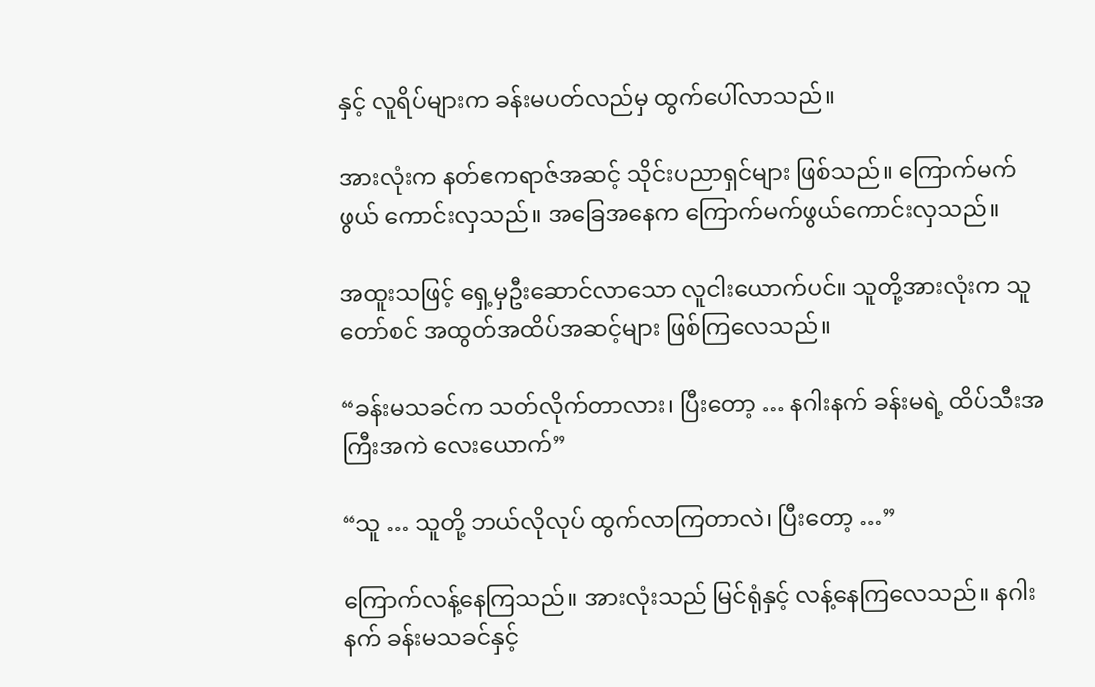နှင့် လူရိပ်များက ခန်းမပတ်လည်မှ ထွက်ပေါ်လာသည်။

အားလုံးက နတ်ဧကရာဇ်အဆင့် သိုင်းပညာရှင်များ ဖြစ်သည်။ ကြောက်မက်ဖွယ် ကောင်းလှသည်။ အခြေအနေက ကြောက်မက်ဖွယ်ကောင်းလှသည်။

အထူးသဖြင့် ရှေ့မှဦးဆောင်လာသော လူငါးယောက်ပင်။ သူတို့အားလုံးက သူတော်စင် အထွတ်အထိပ်အဆင့်များ ဖြစ်ကြလေသည်။

“ခန်းမသခင်က သတ်လိုက်တာလား၊ ပြီးတော့ … နဂါးနက် ခန်းမရဲ့ ထိပ်သီးအကြီးအကဲ လေးယောက်”

“သူ … သူတို့ ဘယ်လိုလုပ် ထွက်လာကြတာလဲ၊ ပြီးတော့ …”

ကြောက်လန့်နေကြသည်။ အားလုံးသည် မြင်ရုံနှင့် လန့်နေကြလေသည်။ နဂါးနက် ခန်းမသခင်နှင့်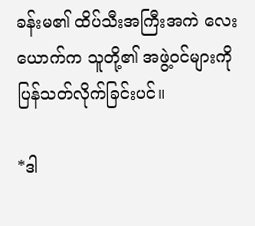ခန်းမ၏ ထိပ်သီးအကြီးအကဲ လေးယောက်က သူတို့၏ အဖွဲ့ဝင်များကို ပြန်သတ်လိုက်ခြင်းပင်။

*ဒါ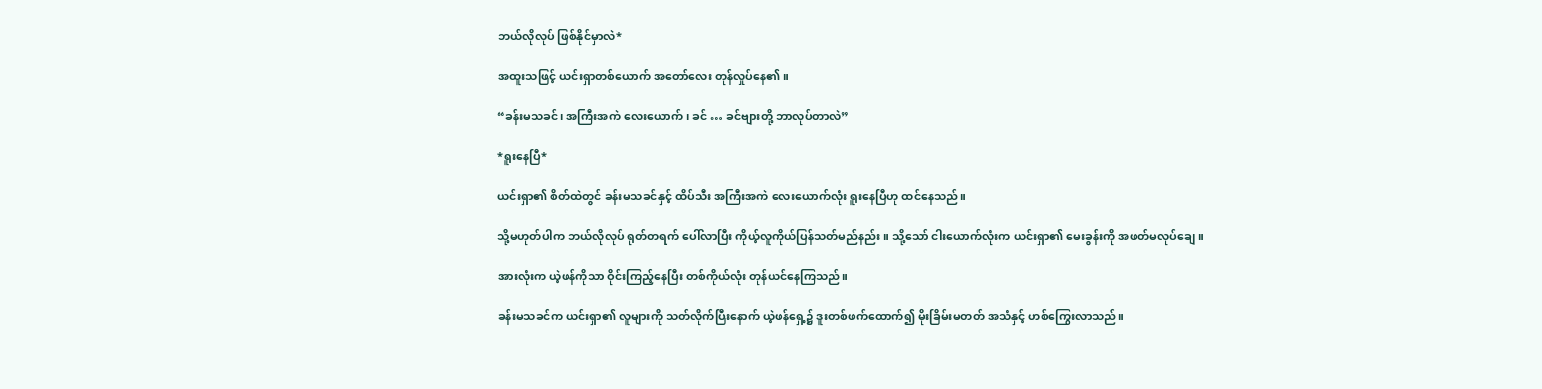ဘယ်လိုလုပ် ဖြစ်နိုင်မှာလဲ*

အထူးသဖြင့် ယင်းရှာတစ်ယောက် အတော်လေး တုန်လှုပ်နေ၏။

“ခန်းမသခင်၊ အကြီးအကဲ လေးယောက်၊ ခင် … ခင်ဗျားတို့ ဘာလုပ်တာလဲ”

*ရူးနေပြီ*

ယင်းရှာ၏ စိတ်ထဲတွင် ခန်းမသခင်နှင့် ထိပ်သီး အကြီးအကဲ လေးယောက်လုံး ရူးနေပြီဟု ထင်နေသည်။

သို့မဟုတ်ပါက ဘယ်လိုလုပ် ရုတ်တရက် ပေါ်လာပြီး ကိုယ့်လူကိုယ်ပြန်သတ်မည်နည်း။ သို့သော် ငါးယောက်လုံးက ယင်းရှာ၏ မေးခွန်းကို အဖတ်မလုပ်ချေ။

အားလုံးက ယဲ့ဖန်ကိုသာ ဝိုင်းကြည့်နေပြီး တစ်ကိုယ်လုံး တုန်ယင်နေကြသည်။

ခန်းမသခင်က ယင်းရှာ၏ လူများကို သတ်လိုက်ပြီးနောက် ယဲ့ဖန်ရှေ့၌ ဒူးတစ်ဖက်ထောက်၍ မိုးခြိမ်းမတတ် အသံနှင့် ဟစ်ကြွေးလာသည်။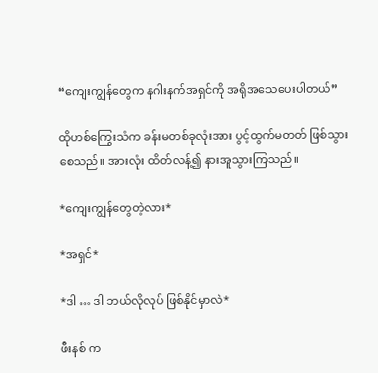“ကျေးကျွန်တွေက နဂါးနက်အရှင်ကို အရိုအသေပေးပါတယ်”

ထိုဟစ်ကြွေးသံက ခန်းမတစ်ခုလုံးအား ပွင့်ထွက်မတတ် ဖြစ်သွားစေသည်။ အားလုံး ထိတ်လန့်၍ နားအူသွားကြသည်။

*ကျေးကျွန်တွေတဲ့လား*

*အရှင်*

*ဒါ … ဒါ ဘယ်လိုလုပ် ဖြစ်နိုင်မှာလဲ*

ဖီးနစ် က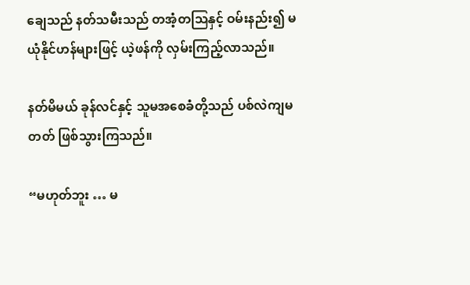ချေသည် နတ်သမီးသည် တအံ့တဩနှင့် ဝမ်းနည်း၍ မယုံနိုင်ဟန်များဖြင့် ယဲ့ဖန်ကို လှမ်းကြည့်လာသည်။

နတ်မိမယ် ခုန်လင်နှင့် သူမအစေခံတို့သည် ပစ်လဲကျမတတ် ဖြစ်သွားကြသည်။

“မဟုတ်ဘူး … မ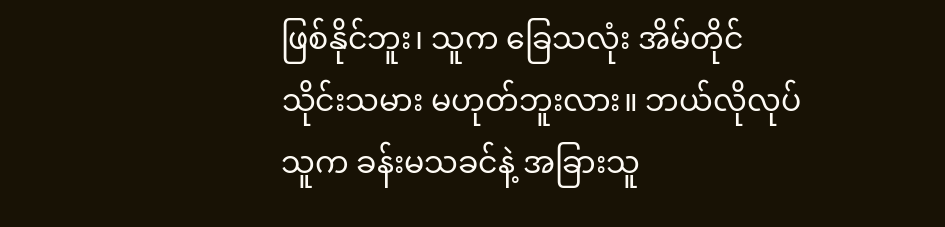ဖြစ်နိုင်ဘူး၊ သူက ခြေသလုံး အိမ်တိုင် သိုင်းသမား မဟုတ်ဘူးလား။ ဘယ်လိုလုပ် သူက ခန်းမသခင်နဲ့ အခြားသူ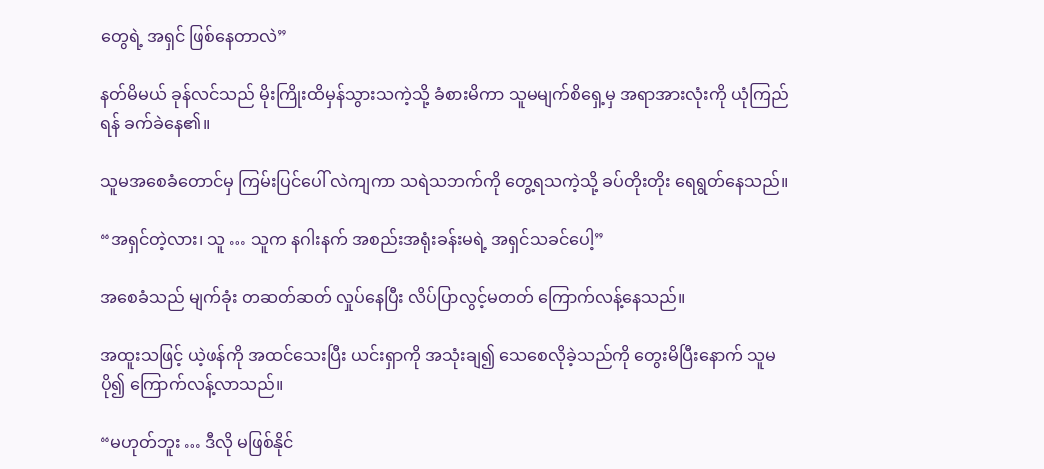တွေရဲ့ အရှင် ဖြစ်နေတာလဲ”

နတ်မိမယ် ခုန်လင်သည် မိုးကြိုးထိမှန်သွားသကဲ့သို့ ခံစားမိကာ သူမမျက်စိရှေ့မှ အရာအားလုံးကို ယုံကြည်ရန် ခက်ခဲနေ၏။

သူမအစေခံတောင်မှ ကြမ်းပြင်ပေါ် လဲကျကာ သရဲသဘက်ကို တွေ့ရသကဲ့သို့ ခပ်တိုးတိုး ရေရွတ်နေသည်။

“အရှင်တဲ့လား၊ သူ … သူက နဂါးနက် အစည်းအရုံးခန်းမရဲ့ အရှင်သခင်ပေါ့”

အစေခံသည် မျက်ခုံး တဆတ်ဆတ် လှုပ်နေပြီး လိပ်ပြာလွင့်မတတ် ကြောက်လန့်နေသည်။

အထူးသဖြင့် ယဲ့ဖန်ကို အထင်သေးပြီး ယင်းရှာကို အသုံးချ၍ သေစေလိုခဲ့သည်ကို တွေးမိပြီးနောက် သူမ ပို၍ ကြောက်လန့်လာသည်။

“မဟုတ်ဘူး … ဒီလို မဖြစ်နိုင်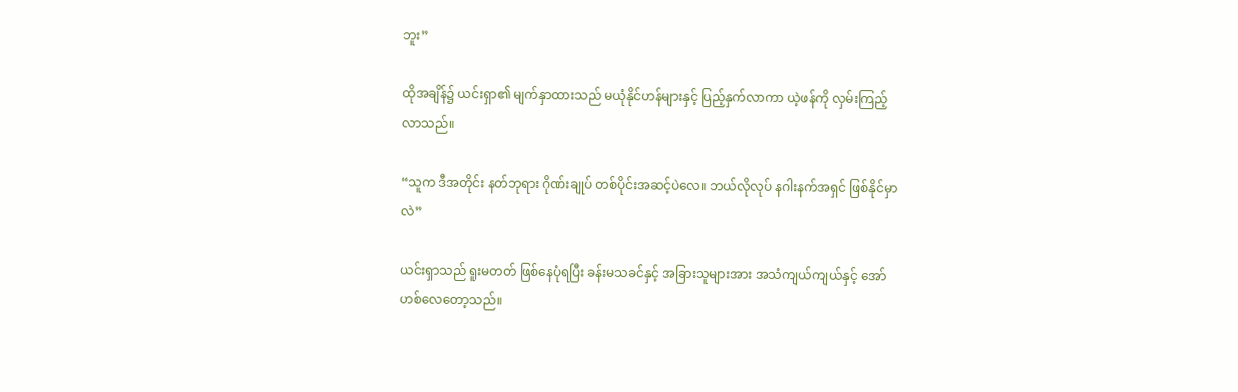ဘူး”

ထိုအချိန်၌ ယင်းရှာ၏ မျက်နှာထားသည် မယုံနိုင်ဟန်များနှင့် ပြည့်နှက်လာကာ ယဲ့ဖန်ကို လှမ်းကြည့်လာသည်။

“သူက ဒီအတိုင်း နတ်ဘုရား ဂိုဏ်းချုပ် တစ်ပိုင်းအဆင့်ပဲလေ။ ဘယ်လိုလုပ် နဂါးနက်အရှင် ဖြစ်နိုင်မှာလဲ”

ယင်းရှာသည် ရူးမတတ် ဖြစ်နေပုံရပြီး ခန်းမသခင်နှင့် အခြားသူများအား အသံကျယ်ကျယ်နှင့် အော်ဟစ်လေတော့သည်။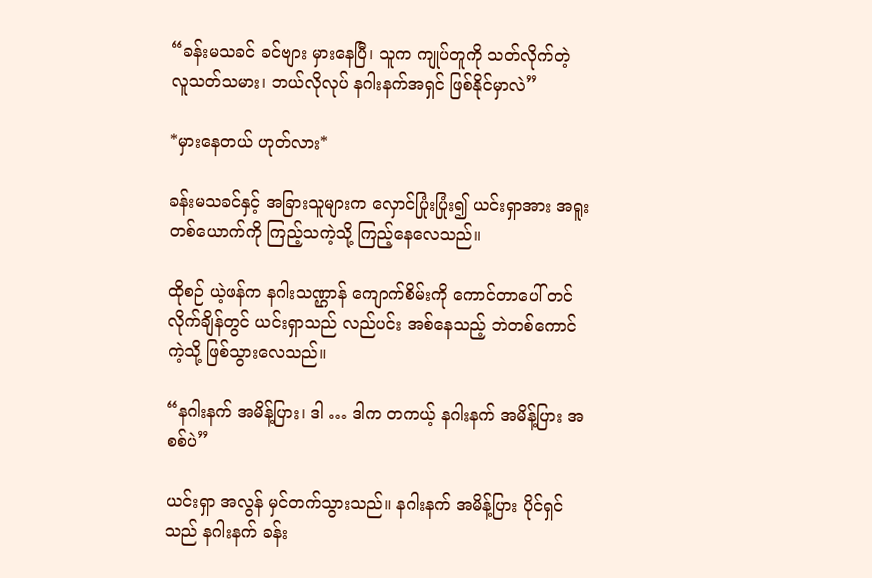“ခန်းမသခင် ခင်ဗျား မှားနေပြီ၊ သူက ကျုပ်တူကို သတ်လိုက်တဲ့ လူသတ်သမား၊ ဘယ်လိုလုပ် နဂါးနက်အရှင် ဖြစ်နိုင်မှာလဲ”

*မှားနေတယ် ဟုတ်လား*

ခန်းမသခင်နှင့် အခြားသူများက လှောင်ပြုံးပြုံး၍ ယင်းရှာအား အရူးတစ်ယောက်ကို ကြည့်သကဲ့သို့ ကြည့်နေလေသည်။

ထိုစဉ် ယဲ့ဖန်က နဂါးသဏ္ဌာန် ကျောက်စိမ်းကို ကောင်တာပေါ် တင်လိုက်ချိန်တွင် ယင်းရှာသည် လည်ပင်း အစ်နေသည့် ဘဲတစ်ကောင်ကဲ့သို့ ဖြစ်သွားလေသည်။

“နဂါးနက် အမိန့်ပြား၊ ဒါ … ဒါက တကယ့် နဂါးနက် အမိန့်ပြား အစစ်ပဲ”

ယင်းရှာ အလွန် မှင်တက်သွားသည်။ နဂါးနက် အမိန့်ပြား ပိုင်ရှင်သည် နဂါးနက် ခန်း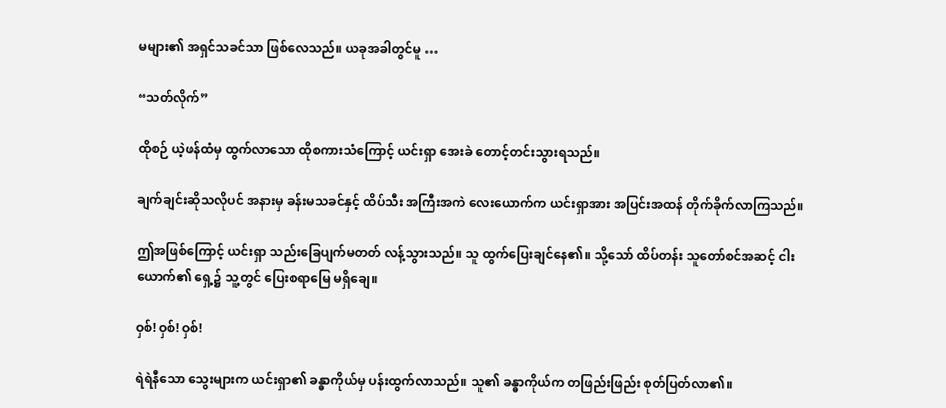မများ၏ အရှင်သခင်သာ ဖြစ်လေသည်။ ယခုအခါတွင်မူ …

“သတ်လိုက်”

ထိုစဉ် ယဲ့ဖန်ထံမှ ထွက်လာသော ထိုစကားသံကြောင့် ယင်းရှာ အေးခဲ တောင့်တင်းသွားရသည်။

ချက်ချင်းဆိုသလိုပင် အနားမှ ခန်းမသခင်နှင့် ထိပ်သီး အကြီးအကဲ လေးယောက်က ယင်းရှာအား အပြင်းအထန် တိုက်ခိုက်လာကြသည်။

ဤအဖြစ်ကြောင့် ယင်းရှာ သည်းခြေပျက်မတတ် လန့်သွားသည်။ သူ ထွက်ပြေးချင်နေ၏။ သို့သော် ထိပ်တန်း သူတော်စင်အဆင့် ငါးယောက်၏ ရှေ့၌ သူ့တွင် ပြေးစရာမြေ မရှိချေ။

ဝှစ်! ဝှစ်! ဝှစ်!

ရဲရဲနီသော သွေးများက ယင်းရှာ၏ ခန္ဓာကိုယ်မှ ပန်းထွက်လာသည်။ သူ၏ ခန္ဓာကိုယ်က တဖြည်းဖြည်း စုတ်ပြတ်လာ၏။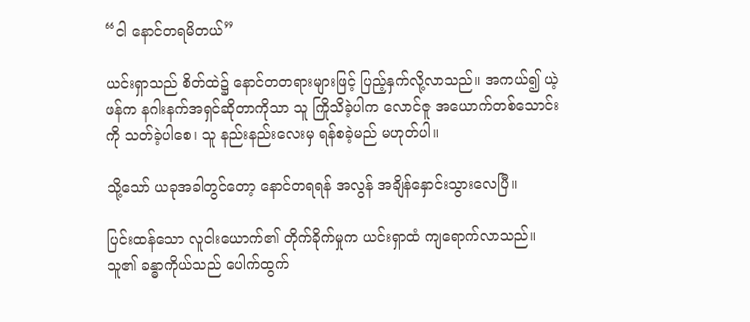“ငါ နောင်တရမိတယ်”

ယင်းရှာသည် စိတ်ထဲ၌ နောင်တတရားများဖြင့် ပြည့်နှက်လို့လာသည်။ အကယ်၍ ယဲ့ဖန်က နဂါးနက်အရှင်ဆိုတာကိုသာ သူ ကြိုသိခဲ့ပါက လောင်ဇူ အယောက်တစ်သောင်းကို သတ်ခဲ့ပါစေ၊ သူ နည်းနည်းလေးမှ ရန်စခဲ့မည် မဟုတ်ပါ။

သို့သော် ယခုအခါတွင်တော့ နောင်တရရန် အလွန် အချိန်နှောင်းသွားလေပြီ။

ပြင်းထန်သော လူငါးယောက်၏ တိုက်ခိုက်မှုက ယင်းရှာထံ ကျရောက်လာသည်။ သူ၏ ခန္ဓာကိုယ်သည် ပေါက်ထွက်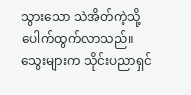သွားသော သဲအိတ်ကဲ့သို့ ပေါက်ထွက်လာသည်။ သွေးများက သိုင်းပညာရှင်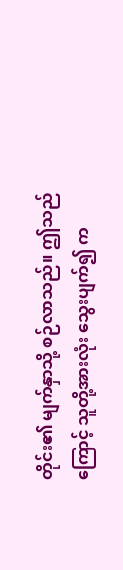တိုင်း၏ မျက်နှာသို့ စဉ်လာသည်။ ဤသည်ကြောင့် သူတို့အားလုံး သွေးပျက်၍ က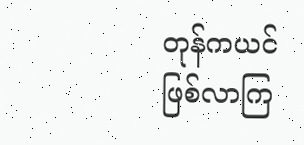တုန်ကယင် ဖြစ်လာကြ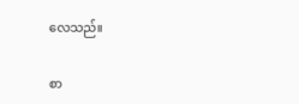လေသည်။

စာ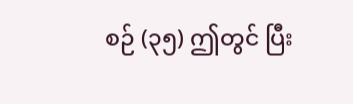စဉ် (၃၅) ဤတွင် ပြီး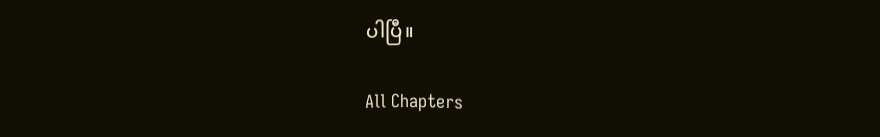ပါပြီ။

All Chapters